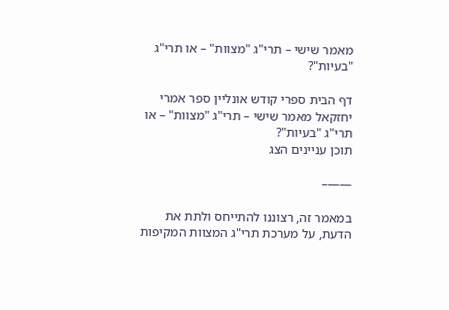מאמר שישי – תרי"ג "מצוות" – או תרי"ג "בעיות"?

דף הבית ספרי קודש אונליין ספר אמרי יחזקאל מאמר שישי – תרי"ג "מצוות" – או תרי"ג "בעיות"?
תוכן עניינים הצג

——–

במאמר זה, רצוננו להתייחס ולתת את הדעת, על מערכת תרי"ג המצוות המקיפות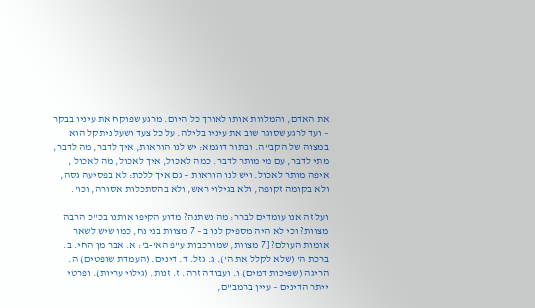את האדם, והמלוות אותו לאורך כל היום. מרגע שפוקח את עיניו בבקר – ועד לרגע שסוגר שוב את עיניו בלילה. על כל צעד ושעל ניתקל הוא במצוה של הקב"ה. ובתור דוגמא: יש לנו הוראות, איך לדבר, מה לדבר, מתי לדבר, עם מי מותר לדבר. כמה לאכול, איך לאכול, מה לאכול , איפה מותר לאכול. ויש לנו הוראות – גם איך ללכת: לא בפסיעה גסה, ולא בקומה זקופה, ולא בגילוי ראש, ולא בהסתכלות אסורה, וכו'.

ועל זה אנו עומדים לברר: מה נשתנה? מדוע הקיפו אותנו בכ"כ הרבה מצוות? וכי לא היה מספיק לנו ב – 7 מצוות בני נח, כמו שיש לשאר אומות העולם? [7 מצוות, שמורכבות ע"פ הא'-ב': א. אבר מן החי. ב. ברכת ה' (שלא לקלל את ה'). ג. גזל. ד. דינים. (העמדת שופטים) ה. הריגה (שפיכות דמים) ו. ועבודה זרה. ז. זנות. (גילוי עריות). ופרטי ייתר הדינים – עיין ברמב"ם,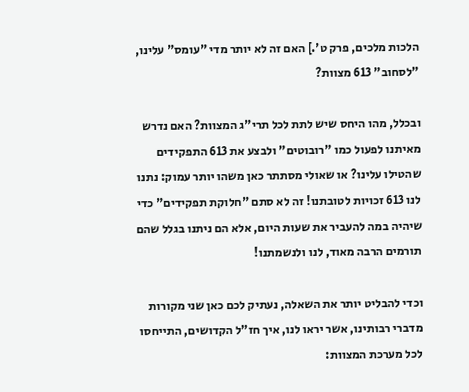הלכות מלכים, פרק ט'.] האם זה לא יותר מדי "עומס" עלינו, "לסחוב" 613 מצוות?

ובכלל, מהו היחס שיש לתת לכל תרי"ג המצוות? האם נדרש מאיתנו לפעול כמו "רובוטים" ולבצע את 613 התפקידים שהטילו עלינו? או שאולי מסתתר כאן משהו יותר עמוק: נתנו לנו 613 זכויות לטובתנו! זה לא סתם "חלוקת תפקידים" כדי שיהיה במה להעביר את שעות היום, אלא הם ניתנו בגלל שהם תורמים הרבה מאוד, לנו ולנשמתנו!

וכדי להבליט יותר את השאלה, נעתיק לכם כאן שני מקורות מדברי רבותינו, אשר יראו לנו, איך חז"ל הקדושים, התייחסו לכל מערכת המצוות: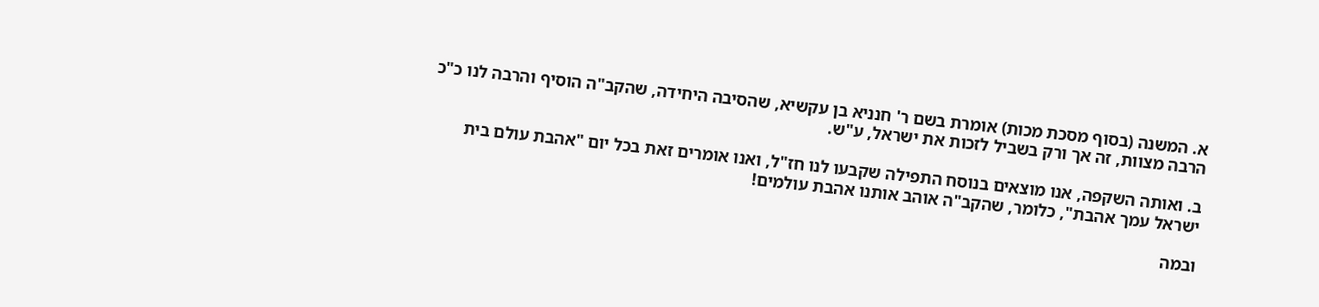א. המשנה (בסוף מסכת מכות) אומרת בשם ר' חנניא בן עקשיא, שהסיבה היחידה, שהקב"ה הוסיף והרבה לנו כ"כ הרבה מצוות, זה אך ורק בשביל לזכות את ישראל, ע"ש.

ב. ואותה השקפה, אנו מוצאים בנוסח התפילה שקבעו לנו חז"ל, ואנו אומרים זאת בכל יום "אהבת עולם בית ישראל עמך אהבת", כלומר, שהקב"ה אוהב אותנו אהבת עולמים!

ובמה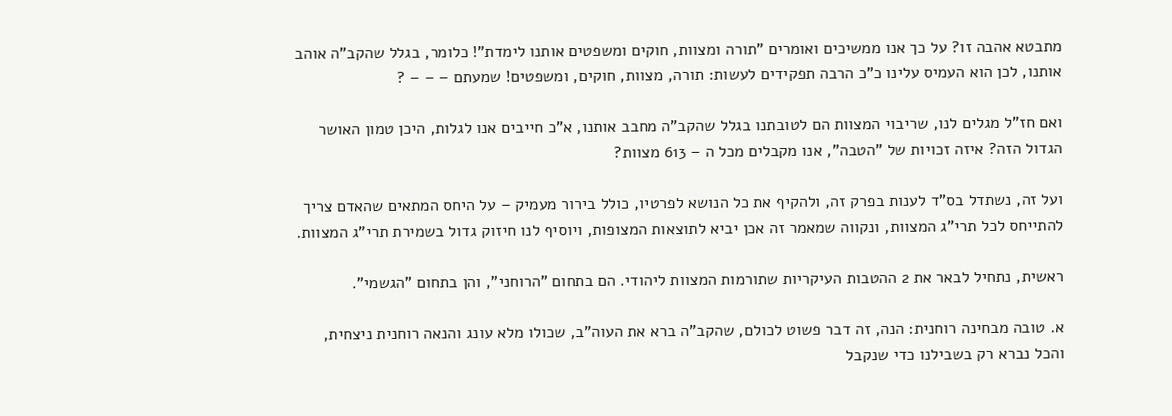מתבטא אהבה זו? על כך אנו ממשיכים ואומרים "תורה ומצוות, חוקים ומשפטים אותנו לימדת"! כלומר, בגלל שהקב"ה אוהב אותנו, לכן הוא העמיס עלינו כ"כ הרבה תפקידים לעשות: תורה, מצוות, חוקים, ומשפטים! שמעתם – – – ?

ואם חז"ל מגלים לנו, שריבוי המצוות הם לטובתנו בגלל שהקב"ה מחבב אותנו, א"כ חייבים אנו לגלות, היכן טמון האושר הגדול הזה? איזה זכויות של "הטבה", אנו מקבלים מכל ה – 613 מצוות?

ועל זה, נשתדל בס"ד לענות בפרק זה, ולהקיף את כל הנושא לפרטיו, כולל בירור מעמיק – על היחס המתאים שהאדם צריך להתייחס לכל תרי"ג המצוות, ונקווה שמאמר זה אכן יביא לתוצאות המצופות, ויוסיף לנו חיזוק גדול בשמירת תרי"ג המצוות.

ראשית, נתחיל לבאר את 2 ההטבות העיקריות שתורמות המצוות ליהודי. הם בתחום "הרוחני", והן בתחום "הגשמי".

א. טובה מבחינה רוחנית: הנה, זה דבר פשוט לכולם, שהקב"ה ברא את העוה"ב, שכולו מלא עונג והנאה רוחנית ניצחית, והכל נברא רק בשבילנו כדי שנקבל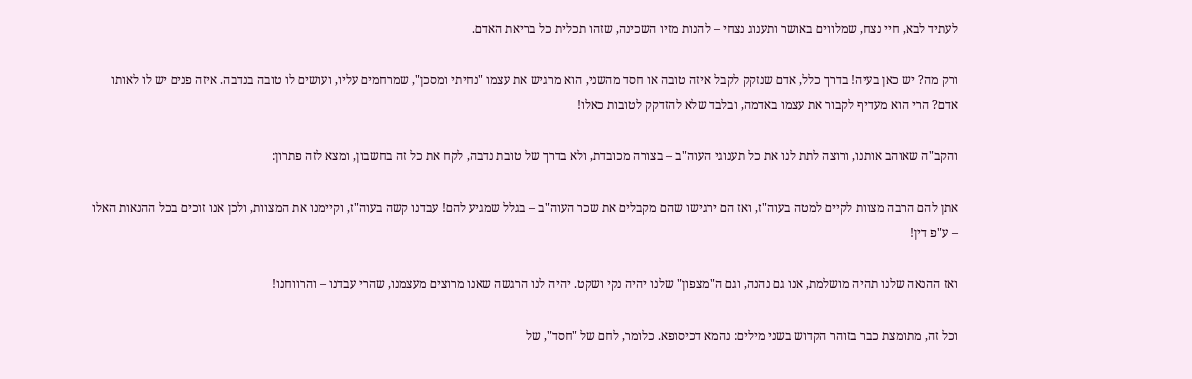לעתיד לבא, חיי נצח, שמלווים באושר ותענוג נצחי – להנות מזיו השכינה, שזהו תכלית כל בריאת האדם.

ורק מה? יש כאן בעיה! בדרך כלל, אדם שנזקק לקבל איזה טובה או חסד מהשני, הוא מרגיש את עצמו "נחיתי ומסכן", שמרחמים עליו, ועושים לו טובה בנדבה. איזה פנים יש לו לאותו אדם? הרי הוא מעדיף לקבור את עצמו באדמה, ובלבד שלא להזדקק לטובות כאלו!

והקב"ה שאוהב אותנו, ורוצה לתת לנו את כל תענוגי העוה"ב – בצורה מכובדת, ולא בדרך של טובת נדבה, לקח את כל זה בחשבון, ומצא לזה פתרון:

אתן להם הרבה מצוות לקיים למטה בעוה"ז, ואז הם ירגישו שהם מקבלים את שכר העוה"ב – בגלל שמגיע להם! עבדנו קשה בעוה"ז, וקיימנו את המצוות, ולכן אנו זוכים בכל ההנאות האלו – ע"פ דין!

ואז ההנאה שלנו תהיה מושלמת, אנו גם נהנה, וגם ה"מצפון" שלנו יהיה נקי ושקט. יהיה לנו הרגשה שאנו מרוצים מעצמנו, שהרי עבדנו – והרווחנו!

וכל זה, מתומצת כבר בזוהר הקדוש בשני מילים: נהמא דכיסופא. כלומר, לחם של "חסד", של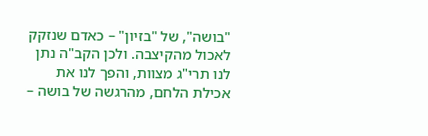"בושה", של "בזיון" – כאדם שנזקק לאכול מהקיצבה. ולכן הקב"ה נתן לנו תרי"ג מצוות, והפך לנו את אכילת הלחם, מהרגשה של בושה –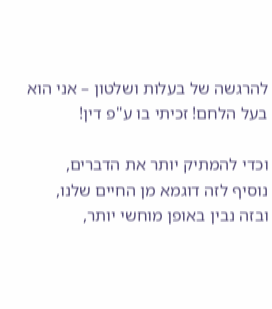להרגשה של בעלות ושלטון – אני הוא בעל הלחם! זכיתי בו ע"פ דין!

וכדי להמתיק יותר את הדברים, נוסיף לזה דוגמא מן החיים שלנו, ובזה נבין באופן מוחשי יותר,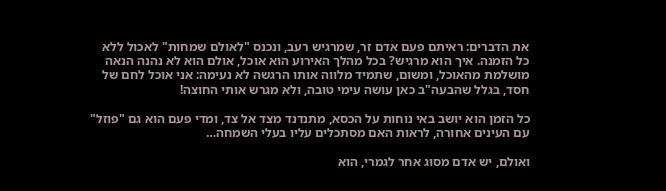את הדברים: ראיתם פעם אדם זר, שמרגיש רעב, ונכנס "לאולם שמחות" לאכול ללא כל הזמנה. איך הוא מרגיש? בכל מהלך האירוע הוא אוכל, אולם הוא לא נהנה הנאה מושלמת מהאוכל, ומשום, שתמיד מלווה אותו הרגשה לא נעימה: אני אוכל לחם של חסד, בגלל שהבעה"ב כאן עושה עימי טובה, ולא מגרש אותי החוצה!

כל הזמן הוא יושב באי נוחות על הכסא, מתנדנד מצד אל צד, ומדי פעם הוא גם "פוזל" עם העינים אחורה, לראות האם מסתכלים עליו בעלי השמחה…

ואולם, יש אדם מסוג אחר לגמרי, הוא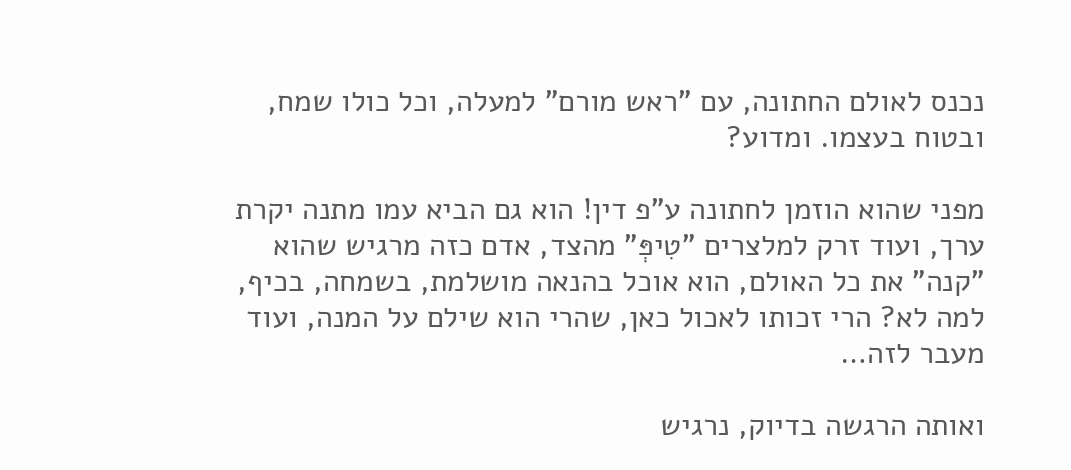נכנס לאולם החתונה, עם "ראש מורם" למעלה, וכל כולו שמח, ובטוח בעצמו. ומדוע?

מפני שהוא הוזמן לחתונה ע"פ דין! הוא גם הביא עמו מתנה יקרת ערך, ועוד זרק למלצרים "טִיפְּ" מהצד, אדם כזה מרגיש שהוא "קנה" את כל האולם, הוא אוכל בהנאה מושלמת, בשמחה, בכיף, למה לא? הרי זכותו לאכול כאן, שהרי הוא שילם על המנה, ועוד מעבר לזה…

ואותה הרגשה בדיוק, נרגיש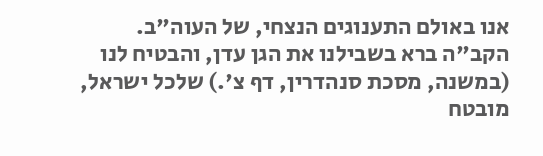אנו באולם התענוגים הנצחי, של העוה"ב. הקב"ה ברא בשבילנו את הגן עדן, והבטיח לנו (במשנה, מסכת סנהדרין, דף צ'.) שלכל ישראל, מובטח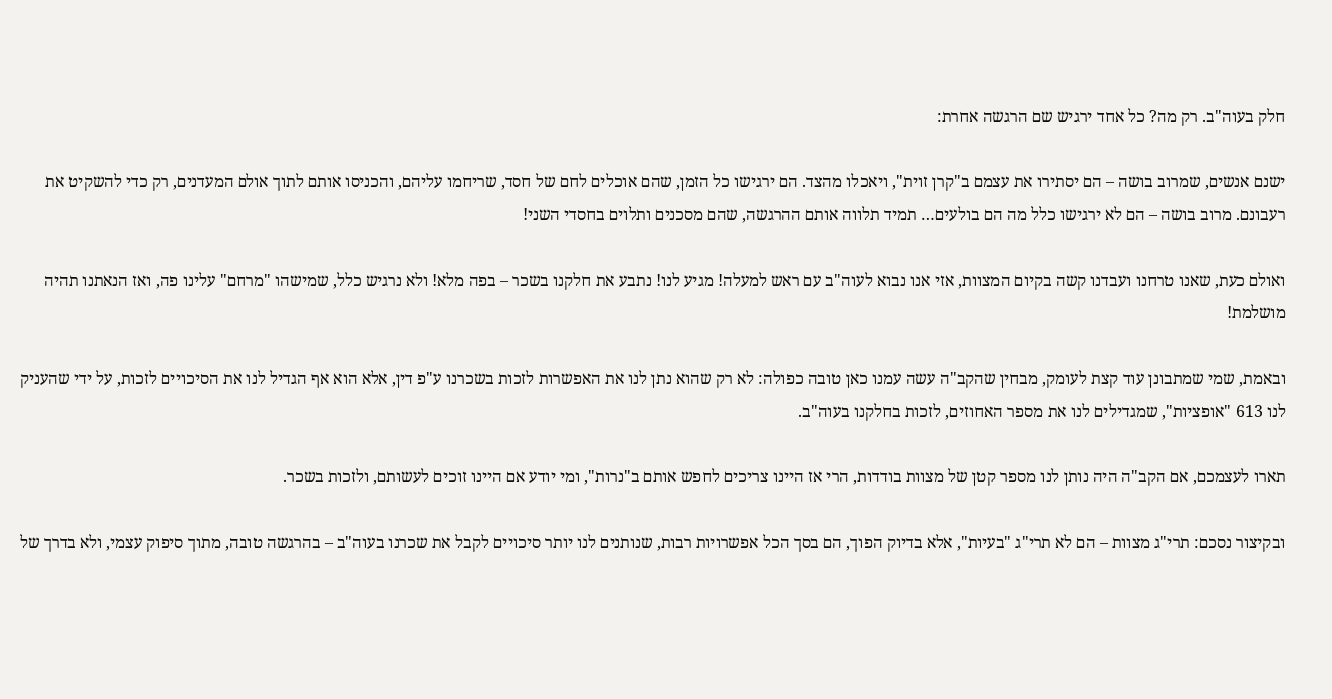חלק בעוה"ב. רק מה? כל אחד ירגיש שם הרגשה אחרת:

ישנם אנשים, שמרוב בושה – הם יסתירו את עצמם ב"קרן זוית", ויאכלו מהצד. הם ירגישו כל הזמן, שהם אוכלים לחם של חסד, שריחמו עליהם, והכניסו אותם לתוך אולם המעדנים, רק כדי להשקיט את רעבונם. מרוב בושה – הם לא ירגישו כלל מה הם בולעים… תמיד תלווה אותם ההרגשה, שהם מסכנים ותלוים בחסדי השני!

ואולם כעת, שאנו טרחנו ועבדנו קשה בקיום המצוות, אזי אנו נבוא לעוה"ב עם ראש למעלה! מגיע לנו! נתבע את חלקנו בשכר – בפה מלא! ולא נרגיש כלל, שמישהו "מרחם" עלינו פה, ואז הנאתנו תהיה מושלמת!

ובאמת, שמי שמתבונן עוד קצת לעומק, מבחין שהקב"ה עשה עמנו כאן טובה כפולה: לא רק שהוא נתן לנו את האפשרות לזכות בשכרנו ע"פ דין, אלא הוא אף הגדיל לנו את הסיכויים לזכות, על ידי שהעניק לנו 613 "אופציות", שמגדילים לנו את מספר האחוזים, לזכות בחלקנו בעוה"ב.

תארו לעצמכם, אם הקב"ה היה נותן לנו מספר קטן של מצוות בודדות, הרי אז היינו צריכים לחפש אותם ב"נרות", ומי יודע אם היינו זוכים לעשותם, ולזכות בשכר.

ובקיצור נסכם: תרי"ג מצוות – הם לא תרי"ג "בעיות", אלא בדיוק הפוך, הם בסך הכל אפשרויות רבות, שנותנים לנו יותר סיכויים לקבל את שכרנו בעוה"ב – בהרגשה טובה, מתוך סיפוק עצמי, ולא בדרך של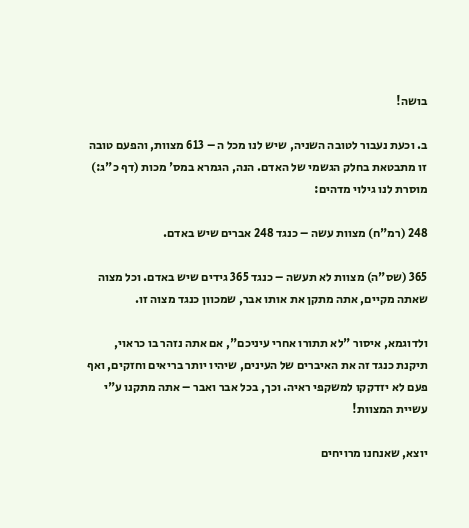בושה!

ב. וכעת נעבור לטובה השניה, שיש לנו מכל ה – 613 מצוות, והפעם טובה זו מתבטאת בחלק הגשמי של האדם. הנה, הגמרא במס' מכות (דף כ"ג:) מוסרת לנו גילוי מדהים:

248 (רמ"ח) מצוות עשה – כנגד 248 אברים שיש באדם.

365 (שס"ה) מצוות לא תעשה – כנגד 365 גידים שיש באדם. וכל מצוה שאתה מקיים, אתה מתקן את אותו אבר, שמכוון כנגד מצוה זו.

ולדוגמא, איסור "לא תתורו אחרי עיניכם", אם אתה נזהר בו כראוי, תיקנת כנגד זה את האיברים של העינים, שיהיו יותר בריאים וחזקים, ואף פעם לא יזדקקו למשקפי ראיה. וכך, בכל אבר ואבר – אתה מתקנו ע"י עשיית המצוות!

יוצא, שאנחנו מרויחים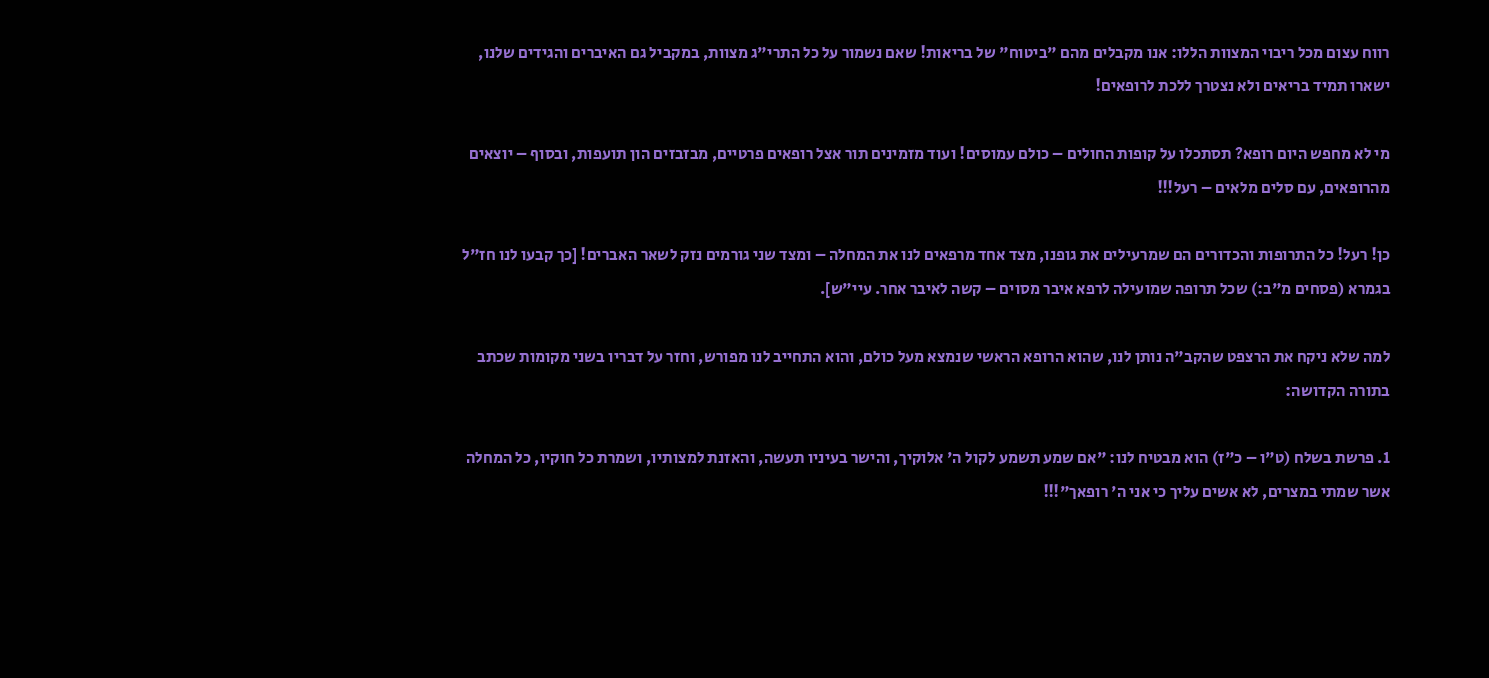רווח עצום מכל ריבוי המצוות הללו: אנו מקבלים מהם "ביטוח" של בריאות! שאם נשמור על כל התרי"ג מצוות, במקביל גם האיברים והגידים שלנו, ישארו תמיד בריאים ולא נצטרך ללכת לרופאים!

מי לא מחפש היום רופא? תסתכלו על קופות החולים – כולם עמוסים! ועוד מזמינים תור אצל רופאים פרטיים, מבזבזים הון תועפות, ובסוף – יוצאים מהרופאים, עם סלים מלאים – רעל!!!

כן! רעל! כל התרופות והכדורים הם שמרעילים את גופנו, מצד אחד מרפאים לנו את המחלה – ומצד שני גורמים נזק לשאר האברים! [כך קבעו לנו חז"ל בגמרא (פסחים מ"ב:) שכל תרופה שמועילה לרפא איבר מסוים – קשה לאיבר אחר. עיי"ש].

למה שלא ניקח את הרצפט שהקב"ה נותן לנו, שהוא הרופא הראשי שנמצא מעל כולם, והוא התחייב לנו מפורש, וחזר על דבריו בשני מקומות שכתב בתורה הקדושה:

1. פרשת בשלח (ט"ו – כ"ז) הוא מבטיח לנו: "אם שמע תשמע לקול ה' אלוקיך, והישר בעיניו תעשה, והאזנת למצותיו, ושמרת כל חוקיו, כל המחלה אשר שמתי במצרים, לא אשים עליך כי אני ה' רופאך"!!!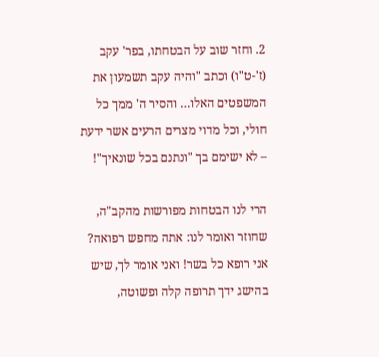2. וחזר שוב על הבטחתו, בפר' עקב (ז'-ט"ו) וכתב "והיה עקב תשמעון את המשפטים האלו… והסיר ה' ממך כל חולי, וכל מדוי מצרים הרעים אשר ידעת – לא ישימם בך "ונתנם בכל שונאיך"!

הרי לנו הבטחות מפורשות מהקב"ה, שחוזר ואומר לנו: אתה מחפש רפואה? אני רופא כל בשר! ואני אומר לך, שיש בהישג ידך תרופה קלה ופשוטה,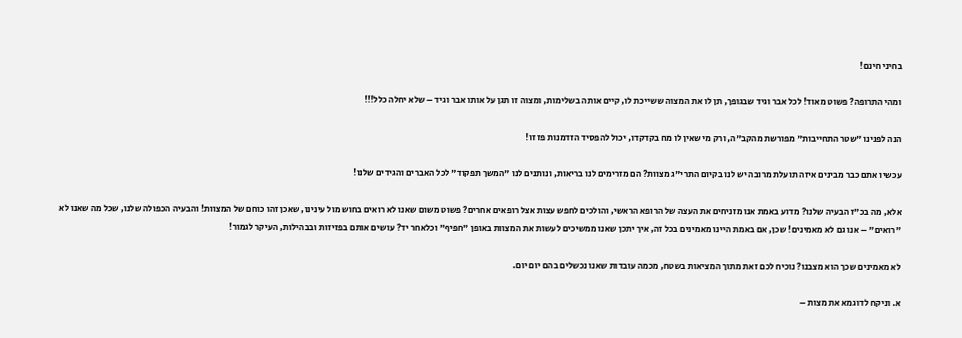בחיני חינם!

ומהי התרופה? פשוט מאוד! לכל אבר וגיד שבגופך, תן לו את המצוה ששייכת לו, קיים אותה בשלימות, ומצוה זו תגן על אותו אבר וגיד – שלא יחלה כלל!!!

הנה לפנינו "שטר התחייבות" מפורשת מהקב"ה, ורק מי שאין לו מח בקדקדו, יכול להפסיד הזדמנות פז זו!

עכשיו אתם כבר מבינים איזה תועלת מרובה יש לנו בקיום התרי"ג מצוות? הם מזרימים לנו בריאות, ונותנים לנו "המשך תפקוד" לכל האברים והגידים שלנו!

אלא, מה בכ"ז הבעיה שלנו? מדוע באמת אנו מזניחים את העצה של הרופא הראשי, והולכים לחפש עצות אצל רופאים אחרים? פשוט משום שאנו לא רואים בחוש מול עינינו, שאכן זהו כוחם של המצוות! והבעיה הכפולה שלנו, שכל מה שאנו לא "רואים" – אנו גם לא מאמינים! שכן, אם באמת היינו מאמינים בכל זה, איך יתכן שאנו ממשיכים לעשות את המצוות באופן "חפיף" וכלאחר יד? עושים אותם בפזיזות ובבהילות, העיקר לגמור!

לא מאמינים שכך הוא מצבנו? נוכיח לכם זאת מתוך המציאות בשטח, מכמה עובדות שאנו נכשלים בהם יום יום.

א. וניקח לדוגמא את מצות –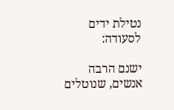נטילת ידים לסעודה:

ישנם הרבה אנשים, שנוטלים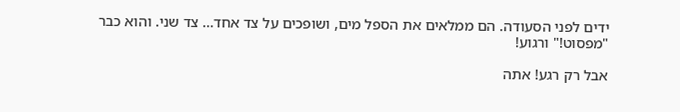ידים לפני הסעודה. הם ממלאים את הספל מים, ושופכים על צד אחד… צד שני. והוא כבר "מפסוט!" ורגוע!

אבל רק רגע! אתה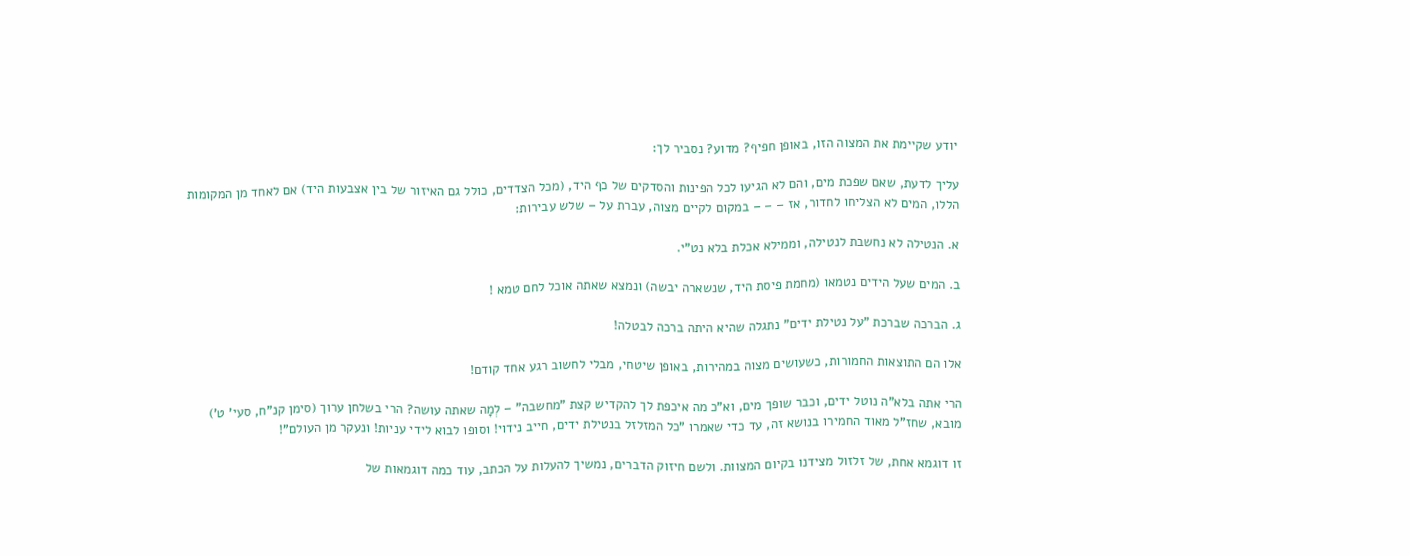יודע שקיימת את המצוה הזו, באופן חפיף? מדוע? נסביר לך:

עליך לדעת, שאם שפכת מים, והם לא הגיעו לכל הפינות והסדקים של כף היד, (מכל הצדדים, כולל גם האיזור של בין אצבעות היד) אם לאחד מן המקומות הללו, המים לא הצליחו לחדור, אז – – – במקום לקיים מצוה, עברת על – שלש עבירות:

א. הנטילה לא נחשבת לנטילה, וממילא אכלת בלא נט"י.

ב. המים שעל הידים נטמאו (מחמת פיסת היד, שנשארה יבשה) ונמצא שאתה אוכל לחם טמא !

ג. הברכה שברכת "על נטילת ידים" נתגלה שהיא היתה ברכה לבטלה!

אלו הם התוצאות החמורות, כשעושים מצוה במהירות, באופן שיטחי, מבלי לחשוב רגע אחד קודם!

הרי אתה בלא"ה נוטל ידים, וכבר שופך מים, וא"כ מה איכפת לך להקדיש קצת "מחשבה" – לְמָה שאתה עושה? הרי בשלחן ערוך (סימן קנ"ח, סעי' ט') מובא, שחז"ל מאוד החמירו בנושא זה, עד כדי שאמרו "כל המזלזל בנטילת ידים, חייב נידוי! וסופו לבוא לידי עניות! ונעקר מן העולם"!

זו דוגמא אחת, של זלזול מצידנו בקיום המצוות. ולשם חיזוק הדברים, נמשיך להעלות על הכתב, עוד כמה דוגמאות של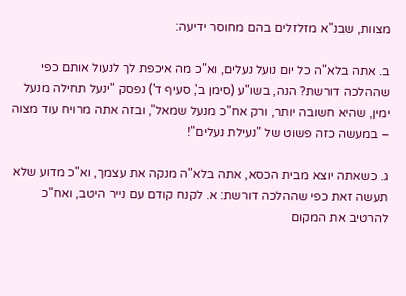מצוות, שבנ"א מזלזלים בהם מחוסר ידיעה:

ב. אתה בלא"ה כל יום נועל נעלים, וא"כ מה איכפת לך לנעול אותם כפי שההלכה דורשת? הנה, בשו"ע (סימן ב', סעיף ד') נפסק "ינעל תחילה מנעל ימין, שהיא חשובה יותר, ורק אח"כ מנעל שמאל", ובזה אתה מרויח עוד מצוה – במעשה כזה פשוט של "נעילת נעלים"!

ג. כשאתה יוצא מבית הכסא, אתה בלא"ה מנקה את עצמך, וא"כ מדוע שלא תעשה זאת כפי שההלכה דורשת: א. לקנח קודם עם נייר היטב, ואח"כ להרטיב את המקום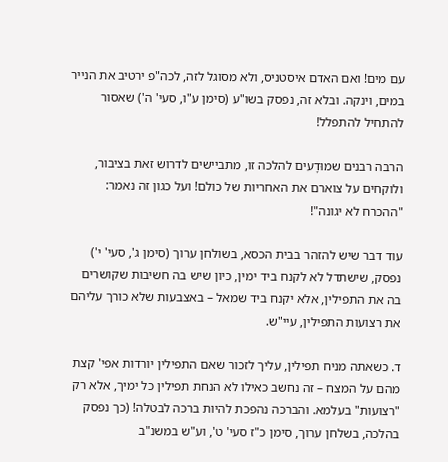עם מים! ואם האדם איסטניס, ולא מסוגל לזה, לכה"פ ירטיב את הנייר במים, וינקה. ובלא זה, נפסק בשו"ע (סימן ע"ו, סעי' ה') שאסור להתחיל להתפלל!

הרבה רבנים שמוּדָעים להלכה זו, מתביישים לדרוש זאת בציבור, ולוקחים על צוארם את האחריות של כולם! ועל כגון זה נאמר: "ההכרח לא יגונה"!

עוד דבר שיש להזהר בבית הכסא, בשולחן ערוך (סימן ג', סעי' י') נפסק, שישתדל לא לקנח ביד ימין, כיון שיש בה חשיבות שקושרים בה את התפילין, אלא יקנח ביד שמאל – באצבעות שלא כורך עליהם את רצועות התפילין, עיי"ש.

ד. כשאתה מניח תפילין, עליך לזכור שאם התפילין יורדות אפי' קצת מהם על המצח – זה נחשב כאילו לא הנחת תפילין כל ימיך, אלא רק "רצועות" בעלמא. והברכה נהפכת להיות ברכה לבטלה! (כך נפסק בהלכה, בשלחן ערוך, סימן כ"ז סעי' ט', וע"ש במשנ"ב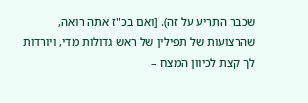שכבר התריע על זה). [ואם בכ"ז אתה רואה, שהרצועות של תפילין של ראש גדולות מדי, ויורדות לך קצת לכיוון המצח –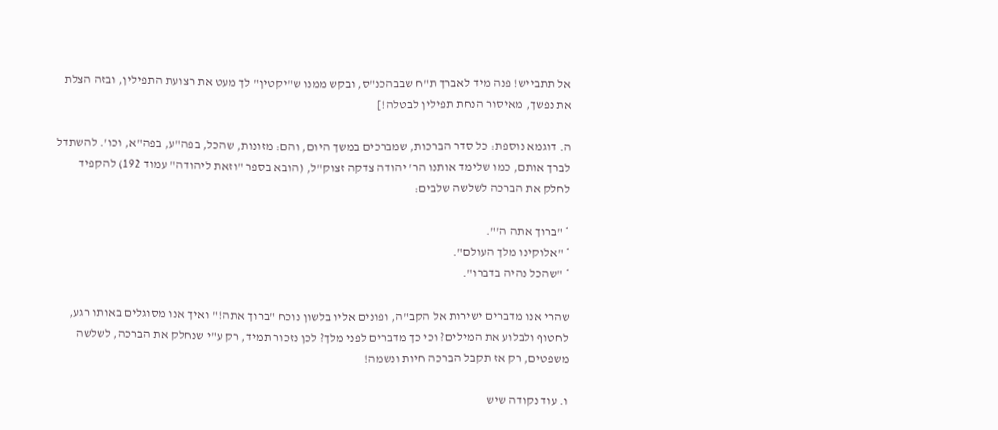אל תתבייש! פנה מיד לאברך ת"ח שבבהכנ"ס, ובקש ממנו ש"יקטין" לך מעט את רצועת התפילין, ובזה הצלת את נפשך, מאיסור הנחת תפילין לבטלה!]

ה. דוגמא נוספת: כל סדר הברכות, שמברכים במשך היום, והם: מזונות, שהכל, בפה"ע, בפה"א, וכו'. להשתדל לברך אותם, כמו שלימד אותנו הר' יהודה צדקה זצוק"ל, (הובא בספר "וזאת ליהודה" עמוד 192) להקפיד לחלק את הברכה לשלשה שלבים:

* "ברוך אתה ה'".
* "אלוקינו מלך העולם".
* "שהכל נהיה בדברו".

שהרי אנו מדברים ישירות אל הקב"ה, ופונים אליו בלשון נוכח "ברוך אתה!" ואיך אנו מסוגלים באותו רגע, לחטוף ולבלוע את המילים? וכי כך מדברים לפני מלך? לכן נזכור תמיד, רק ע"י שנחלק את הברכה, לשלשה משפטים, רק אז תקבל הברכה חיות ונשמה!

ו. עוד נקודה שיש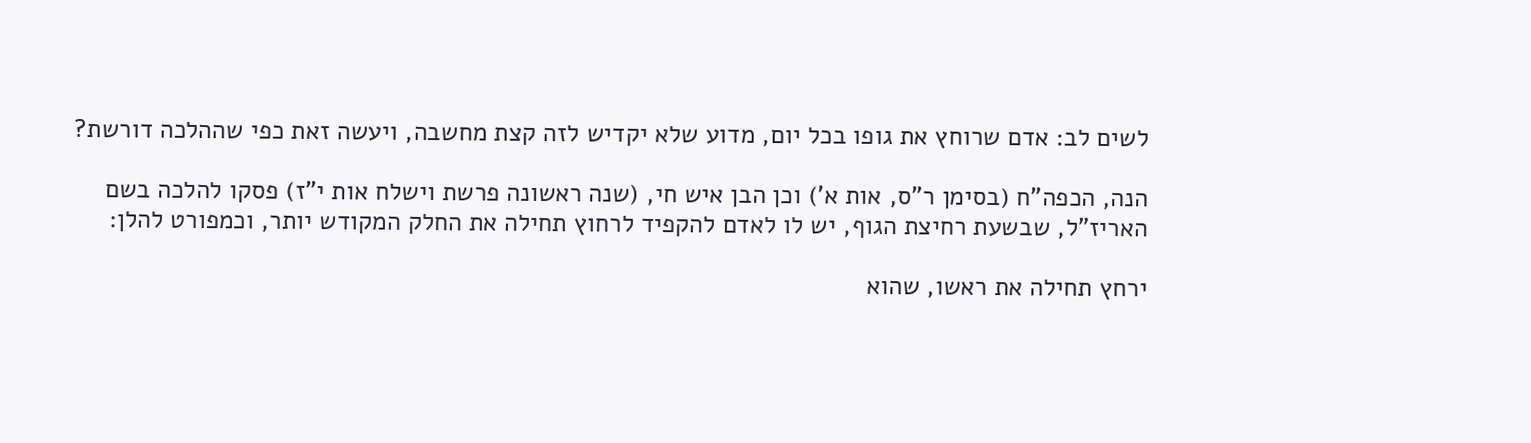לשים לב: אדם שרוחץ את גופו בכל יום, מדוע שלא יקדיש לזה קצת מחשבה, ויעשה זאת כפי שההלכה דורשת?

הנה, הכפה"ח (בסימן ר"ס, אות א') וכן הבן איש חי, (שנה ראשונה פרשת וישלח אות י"ז) פסקו להלכה בשם האריז"ל, שבשעת רחיצת הגוף, יש לו לאדם להקפיד לרחוץ תחילה את החלק המקודש יותר, וכמפורט להלן:

ירחץ תחילה את ראשו, שהוא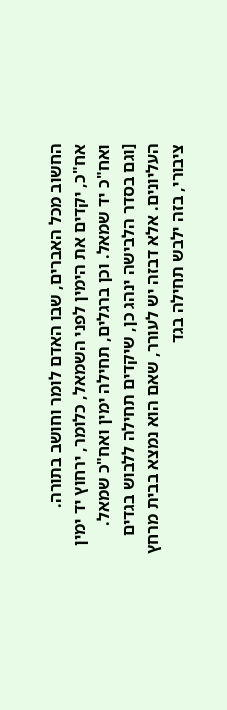החשוב מכל האברים, שבו האדם לומר וחושב בתורה. אח"כ, יקדים את הימין לפני השמאל, כלומר, ירחוץ יד ימין ואח"כ יד שמאל. וכן ברגלים, תחילה ימין ואח"כ שמאל. [וגם בסדר הלבישה ינהג כן, שיקדים תחילה ללבוש בגדים העליונים. אלא דבזה יש לעורר, שאם הוא נמצא בבית מרחץ ציבורי, בזה ילבש תחילה בגד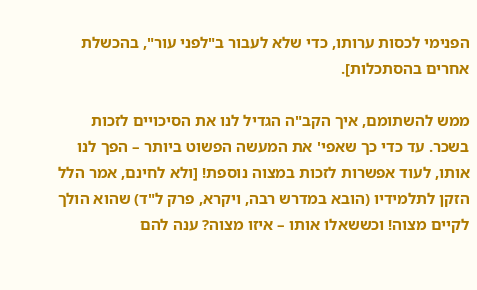הפנימי לכסות ערותו, כדי שלא לעבור ב"לפני עור", בהכשלת אחרים בהסתכלות].

ממש להשתומם, איך הקב"ה הגדיל לנו את הסיכויים לזכות בשכר. עד כדי כך שאפי' את המעשה הפשוט ביותר – הפך לנו אותו, לעוד אפשרות לזכות במצוה נוספת! [ולא לחינם, אמר הלל הזקן לתלמידיו (הובא במדרש רבה, ויקרא, פרק ל"ד) שהוא הולך לקיים מצוה! וכששאלו אותו – איזו מצוה? ענה להם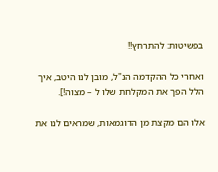בפשיטות: להתרחץ!!

ואחרי כל ההקדמה הנ"ל, מובן לנו היטב, איך הלל הפך את המקלחת שלו ל – מצוה!].

אלו הם מקצת מן הדוגמאות, שמראים לנו את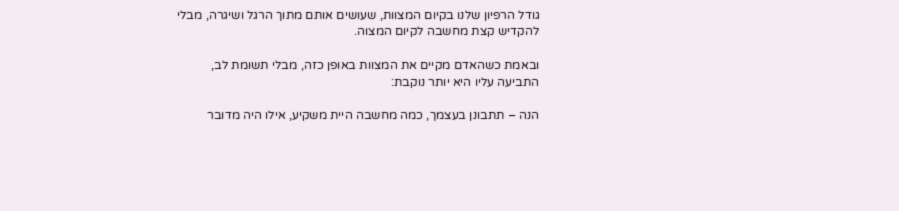גודל הרפיון שלנו בקיום המצוות, שעושים אותם מתוך הרגל ושיגרה, מבלי להקדיש קצת מחשבה לקיום המצוה.

ובאמת כשהאדם מקיים את המצוות באופן כזה, מבלי תשומת לב, התביעה עליו היא יותר נוקבת:

הנה – תתבונן בעצמך, כמה מחשבה היית משקיע, אילו היה מדובר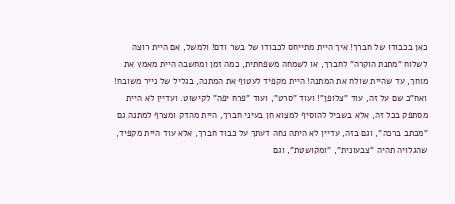כאן בכבודו של חברך! איך היית מתייחס לכבודו של בשר ודם! ולמשל, אם היית רוצה לשלוח "מתנת הוקרה" לחברך, או לשמחה משפחתית, כמה זמן ומחשבה היית מאמץ את מוחך, עד שהיית שולח את המתנה! היית מקפיד לעטוף את המתנה, בגליל של נייר משובח! ואח"כ שם על זה, עוד "צלופן"! ועוד "סרט", ועוד "פרח יפה" לקישוט. ועדיין לא היית מסתפק בכל זה, אלא בשביל להוסיף למצוא חן בעיני חברך, היית מהדק ומצרף למתנה גם "מכתב ברכה", וגם בזה, עדיין לא היתה נחה דעתך על כבוד חברך, אלא עוד היית מקפיד, שהגלויה תהיה "צבעונית", "ומקושטת", וגם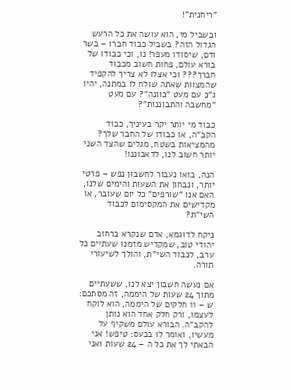"ריחנית"!

ובשביל מי, הוא עושה את כל הרעש הגדול הזה? בשביל כבוד חברו – בשר ודם, שיסודו מעפר! נו, וכי כבודו של בורא עולם, פחות חשוב מכבוד חברך??? וכי אצלו לא צריך להקפיד שהמצוות שאתה שולח לו במתנה, יהיו ג"כ עם מעט "כוונה"? עם מעט "מחשבה והתבוננות"?

כבוד מי יותר יקר בעיניך, כבוד הקב"ה, או כבודו של החבר שלך? מהמציאות בשטח, מגלים שהצד השני יותר חשוב לנו, לדאבוננו!

הנה, בואו נעבור לחשבון נפש – פרטי יותר, ונבחון את השעות והימים שלנו, האם אנו "שורפים" כל יום שעובר, או מקדישים את המקסימום לכבוד השי"ת?

ניקח לדוגמא, אדם שנקרא ברחוב יהודי טוב, שמקדיש מזמנו שעתיים כל ערב, לכבוד השי"ת, והולך לשיעורי תורה.

אם נעשה חשבון יצא לנו, ששעתיים מתוך 24 שעות של היממה, זה מסתכם: ש – 11 חלקים של היממה, הוא לוקח לעצמו, ורק חלק אחד הוא נותן להקב"ה. הבורא עולם משקיף על מעשיו, ואומר לו בכעס: טיפש! אני הבאתי לך את כל ה – 24 שעות ואני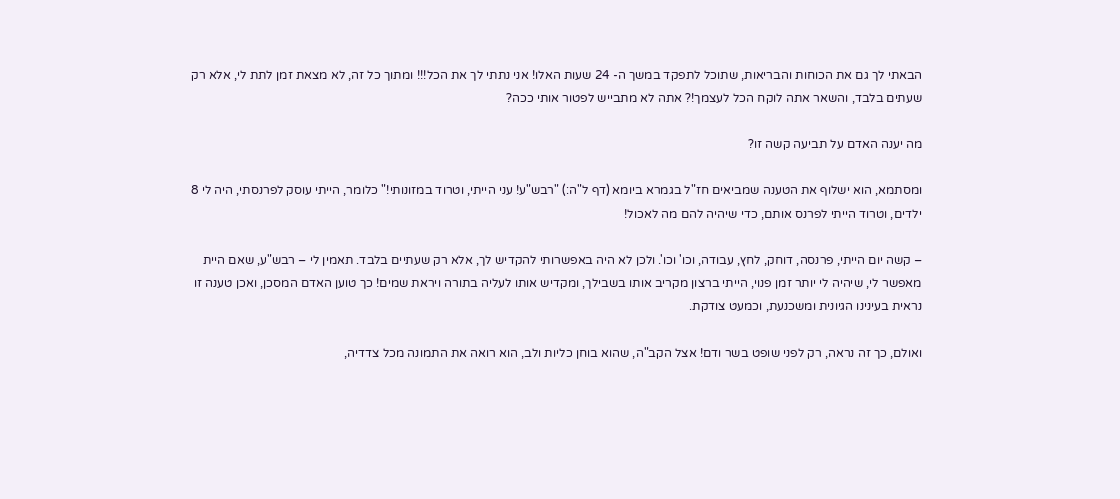הבאתי לך גם את הכוחות והבריאות, שתוכל לתפקד במשך ה- 24 שעות האלו! אני נתתי לך את הכל!!! ומתוך כל זה, לא מצאת זמן לתת לי, אלא רק שעתים בלבד, והשאר אתה לוקח הכל לעצמך!? אתה לא מתבייש לפטור אותי ככה?

מה יענה האדם על תביעה קשה זו?

ומסתמא, הוא ישלוף את הטענה שמביאים חז"ל בגמרא ביומא (דף ל"ה:) "רבש"ע! עני הייתי, וטרוד במזונותי!" כלומר, הייתי עוסק לפרנסתי, היה לי 8 ילדים, וטרוד הייתי לפרנס אותם, כדי שיהיה להם מה לאכול!

– קשה יום הייתי, פרנסה, דוחק, לחץ, עבודה, וכו' וכו'. ולכן לא היה באפשרותי להקדיש לך, אלא רק שעתיים בלבד. תאמין לי – רבש"ע, שאם היית מאפשר לי, שיהיה לי יותר זמן פנוי, הייתי ברצון מקריב אותו בשבילך, ומקדיש אותו לעליה בתורה ויראת שמים! כך טוען האדם המסכן, ואכן טענה זו נראית בעינינו הגיונית ומשכנעת, וכמעט צודקת.

ואולם, כך זה נראה, רק לפני שופט בשר ודם! אצל הקב"ה, שהוא בוחן כליות ולב, הוא רואה את התמונה מכל צדדיה,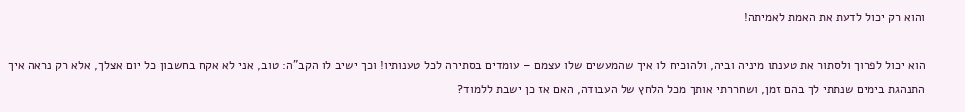והוא רק יכול לדעת את האמת לאמיתה!

הוא יכול לפרוך ולסתור את טענתו מיניה וביה, ולהוכיח לו איך שהמעשים שלו עצמם – עומדים בסתירה לכל טענותיו! וכך ישיב לו הקב"ה: טוב, אני לא אקח בחשבון כל יום אצלך, אלא רק נראה איך התנהגת בימים שנתתי לך בהם זמן, ושחררתי אותך מכל הלחץ של העבודה, האם אז כן ישבת ללמוד?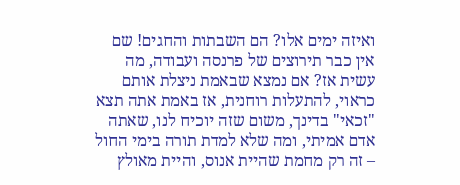ואיזה ימים אלו? הם השבתות והחגים! שם אין כבר תירוצים של פרנסה ועבודה, מה עשית אז? אם נמצא שבאמת ניצלת אותם כראוי, להתעלות רוחנית, אז באמת אתה תצא "זכאי" בדינך, משום שזה יוכיח לנו, שאתה אדם אמיתי, ומה שלא למדת תורה בימי החול – זה רק מחמת שהיית אנוס, והיית מאולץ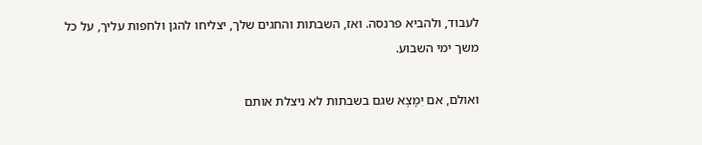לעבוד, ולהביא פרנסה. ואז, השבתות והחגים שלך, יצליחו להגן ולחפות עליך, על כל משך ימי השבוע.

ואולם, אם יִמָצֶא שגם בשבתות לא ניצלת אותם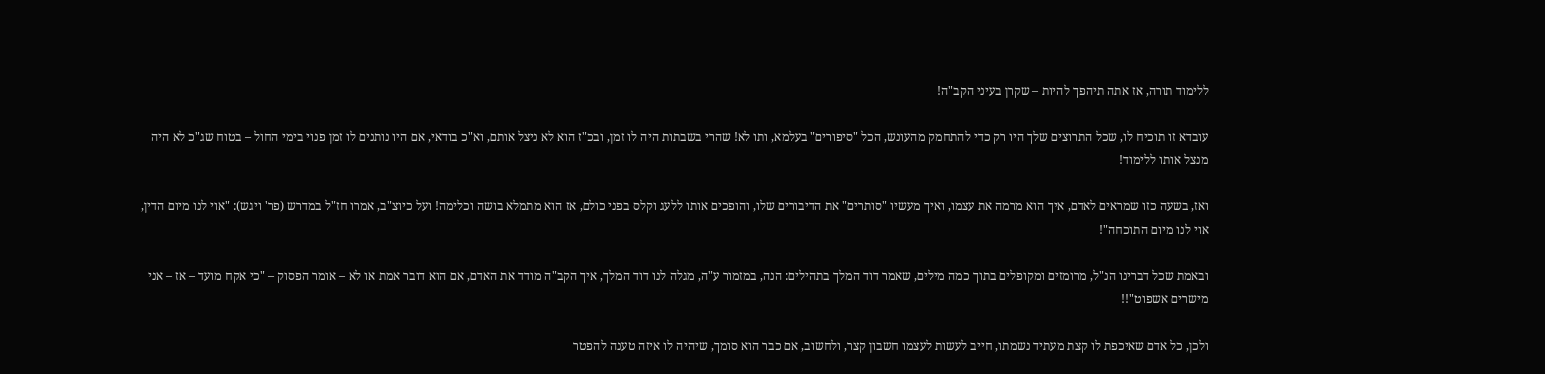ללימוד תורה, אז אתה תיהפך להיות – שקרן בעיני הקב"ה!

עובדא זו תוכיח לו, שכל התרוצים שלך היו רק כדי להתחמק מהעונש, הכל "סיפורים" בעלמא, ותו לא! שהרי בשבתות היה לו זמן, ובכ"ז הוא לא ניצל אותם, וא"כ בודאי, אם היו נותנים לו זמן פנוי בימי החול – בטוח שג"כ לא היה מנצל אותו ללימוד!

ואז, בשעה כזו שמראים לאדם, איך הוא מרמה את עצמו, ואיך מעשיו "סותרים" את הדיבורים שלו, והופכים אותו ללעג וקלס בפני כולם, אז הוא מתמלא בושה וכלימה! ועל כיוצ"ב, אמרו חז"ל במדרש (פר' ויגש): "אוי לנו מיום הדין, אוי לנו מיום התוכחה"!

ובאמת שכל דברינו הנ"ל, מרומזים ומקופלים בתוך כמה מילים, שאמר דוד המלך בתהילים: הנה, במזמור ע"ה, מגלה לנו דוד המלך, איך הקב"ה מודד את האדם, אם הוא דובר אמת או לא – אומר הפסוק – "כי אקח מועד – אז – אני מישרים אשפוט"!!

ולכן, כל אדם שאיכפת לו קצת מעתיד נשמתו, חייב לעשות לעצמו חשבון קצר, ולחשוב, אם כבר הוא סומך, שיהיה לו איזה טענה להפטר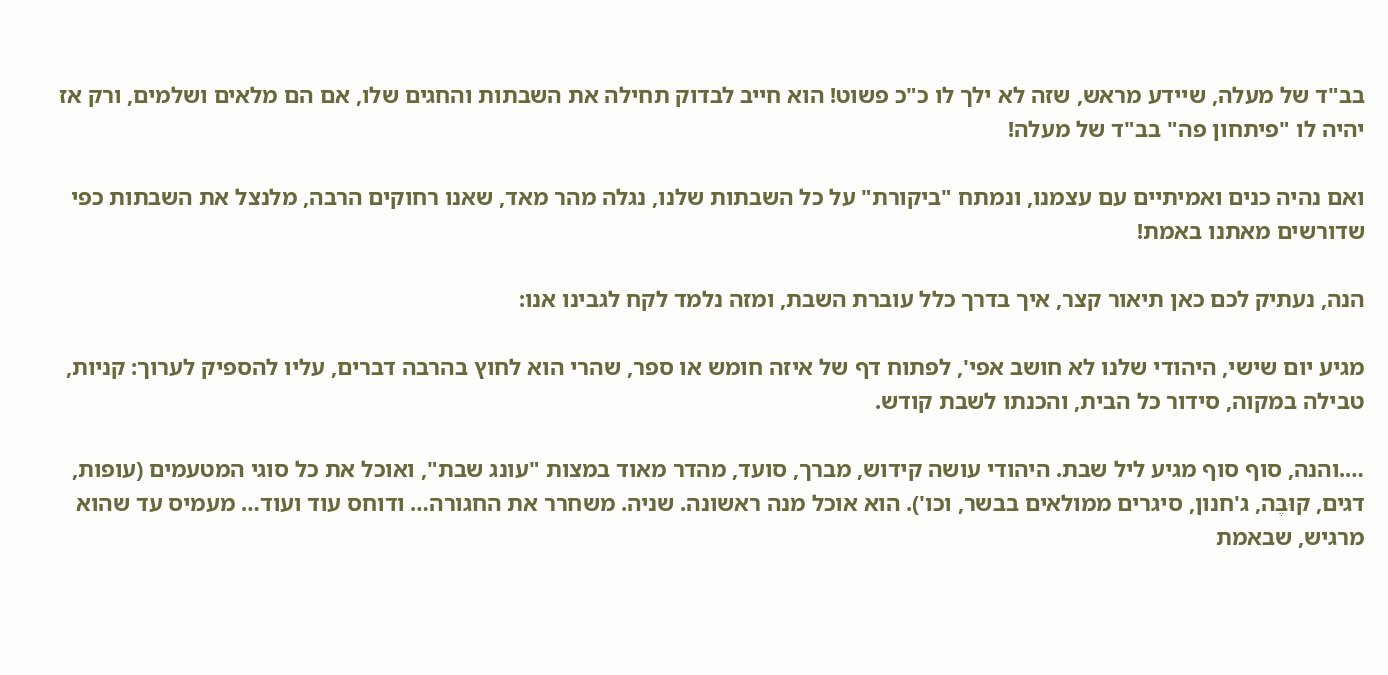בב"ד של מעלה, שיידע מראש, שזה לא ילך לו כ"כ פשוט! הוא חייב לבדוק תחילה את השבתות והחגים שלו, אם הם מלאים ושלמים, ורק אז יהיה לו "פיתחון פה" בב"ד של מעלה!

ואם נהיה כנים ואמיתיים עם עצמנו, ונמתח "ביקורת" על כל השבתות שלנו, נגלה מהר מאד, שאנו רחוקים הרבה, מלנצל את השבתות כפי שדורשים מאתנו באמת!

הנה, נעתיק לכם כאן תיאור קצר, איך בדרך כלל עוברת השבת, ומזה נלמד לקח לגבינו אנו:

מגיע יום שישי, היהודי שלנו לא חושב אפי', לפתוח דף של איזה חומש או ספר, שהרי הוא לחוץ בהרבה דברים, עליו להספיק לערוך: קניות, טבילה במקוה, סידור כל הבית, והכנתו לשבת קודש.

….והנה, סוף סוף מגיע ליל שבת. היהודי עושה קידוש, מברך, סועד, מהדר מאוד במצות "עונג שבת", ואוכל את כל סוגי המטעמים (עופות, דגים, קוּבֶּה, ג'חנון, סיגרים ממולאים בבשר, וכו'). הוא אוכל מנה ראשונה. שניה. משחרר את החגורה… ודוחס עוד ועוד… מעמיס עד שהוא מרגיש, שבאמת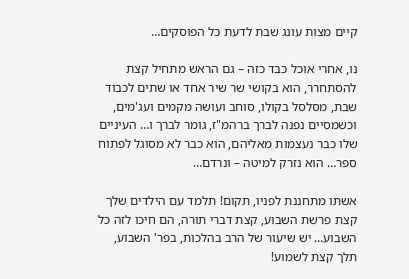קיים מצות עונג שבת לדעת כל הפוסקים…

נו, אחרי אוכל כבד כזה – גם הראש מתחיל קצת להסתחרר, הוא בקושי שר שיר אחד או שתים לכבוד שבת, מסלסל בקולו, סוחב ועושה מקמים ועג'מים, וכשמסיים נפנה לברך ברהמ"ז, גומר לברך ו… העיניים שלו כבר נעצמות מאליהם, הוא כבר לא מסוגל לפתוח ספר… הוא נזרק למיטה – ונרדם…

אשתו מתחננת לפניו, תקום! תלמד עם הילדים שלך קצת פרשת השבוע, קצת דברי תורה, הם חיכו לזה כל השבוע… יש שיעור של הרב בהלכות, בפר' השבוע, תלך קצת לשמוע!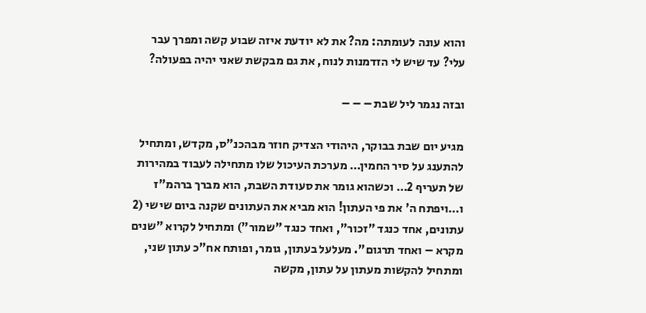והוא עונה לעומתה: מה? את לא יודעת איזה שבוע קשה ומפרך עבר עלי? עד שיש לי הזדמנות לנוח, את גם מבקשת שאני יהיה בפעולה?

ובזה נגמר ליל שבת – – –

מגיע יום שבת בבוקר, היהודי הצדיק חוזר מבהכנ"ס, מקדש, ומתחיל להתענג על סיר החמין… מערכת העיכול שלו מתחילה לעבוד במהירות של תעריף 2… וכשהוא גומר את סעודת השבת, הוא מברך ברהמ"ז ו…ויפתח ה' את פי העתון! הוא מביא את העתונים שקנה ביום שישי (2 עתונים, אחד כנגד "זכור", ואחד כנגד "שמור") ומתחיל לקרוא "שנים מקרא – ואחד תרגום". מעלעל בעתון, גומר, ופותח אח"כ עתון שני, ומתחיל להקשות מעתון על עתון, מקשה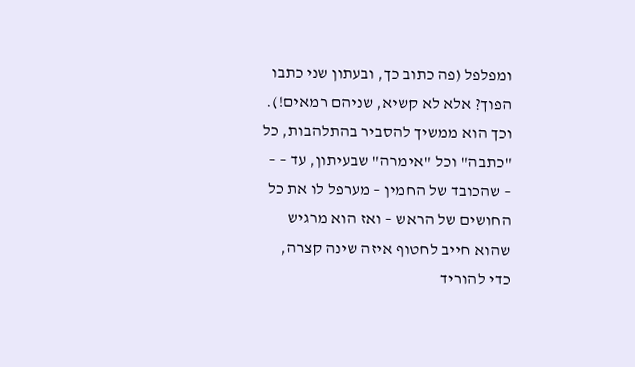ומפלפל (פה כתוב כך, ובעתון שני כתבו הפוך? אלא לא קשיא, שניהם רמאים!). וכך הוא ממשיך להסביר בהתלהבות, כל "כתבה" וכל "אימרה" שבעיתון, עד – – – שהכובד של החמין – מערפל לו את כל החושים של הראש – ואז הוא מרגיש שהוא חייב לחטוף איזה שינה קצרה, כדי להוריד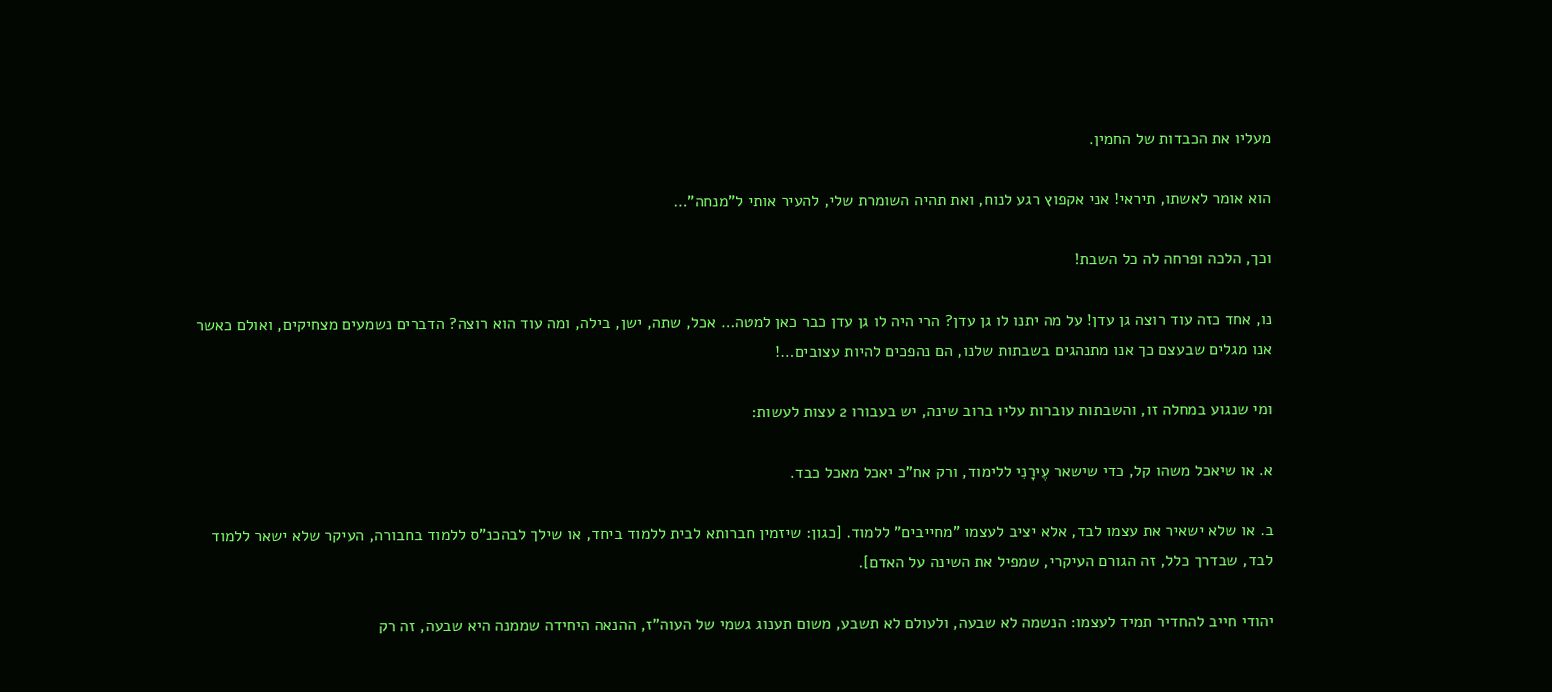מעליו את הכבדות של החמין.

הוא אומר לאשתו, תיראי! אני אקפוץ רגע לנוח, ואת תהיה השומרת שלי, להעיר אותי ל"מנחה"…

וכך, הלכה ופרחה לה כל השבת!

נו, אחד כזה עוד רוצה גן עדן! על מה יתנו לו גן עדן? הרי היה לו גן עדן כבר כאן למטה… אכל, שתה, ישן, בילה, ומה עוד הוא רוצה? הדברים נשמעים מצחיקים, ואולם כאשר אנו מגלים שבעצם כך אנו מתנהגים בשבתות שלנו, הם נהפכים להיות עצובים…!

ומי שנגוע במחלה זו, והשבתות עוברות עליו ברוב שינה, יש בעבורו 2 עצות לעשות:

א. או שיאכל משהו קל, כדי שישאר עֶירָנִי ללימוד, ורק אח"כ יאכל מאכל כבד.

ב. או שלא ישאיר את עצמו לבד, אלא יציב לעצמו "מחייבים" ללמוד. [כגון: שיזמין חברותא לבית ללמוד ביחד, או שילך לבהכנ"ס ללמוד בחבורה, העיקר שלא ישאר ללמוד לבד, שבדרך כלל, זה הגורם העיקרי, שמפיל את השינה על האדם].

יהודי חייב להחדיר תמיד לעצמו: הנשמה לא שבעה, ולעולם לא תשבע, משום תענוג גשמי של העוה"ז, ההנאה היחידה שממנה היא שבעה, זה רק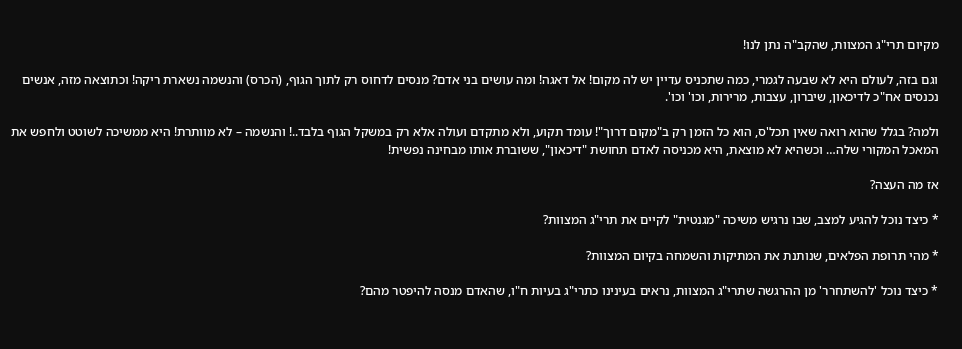מקיום תרי"ג המצוות, שהקב"ה נתן לנו!

וגם בזה, לעולם היא לא שבעה לגמרי, כמה שתכניס עדיין יש לה מקום! אל דאגה! ומה עושים בני אדם? מנסים לדחוס רק לתוך הגוף, (הכרס) והנשמה נשארת ריקה! וכתוצאה מזה, אנשים נכנסים אח"כ לדיכאון, שיברון, עצבות, מרירות, וכו' וכו'.

ולמה? בגלל שהוא רואה שאין תכל'ס, הוא כל הזמן רק ב"מקום דרוך"! עומד תקוע, ולא מתקדם ועולה אלא רק במשקל הגוף בלבד..! והנשמה – לא מוותרת! היא ממשיכה לשוטט ולחפש את המאכל המקורי שלה… וכשהיא לא מוצאת, היא מכניסה לאדם תחושת "דיכאון", ששוברת אותו מבחינה נפשית!

אז מה העצה?

* כיצד נוכל להגיע למצב, שבו נרגיש משיכה "מגנטית" לקיים את תרי"ג המצוות?

* מהי תרופת הפלאים, שנותנת את המתיקות והשמחה בקיום המצוות?

* כיצד נוכל 'להשתחרר' מן ההרגשה שתרי"ג המצוות, נראים בעינינו כתרי"ג בעיות ח"ו, שהאדם מנסה להיפטר מהם?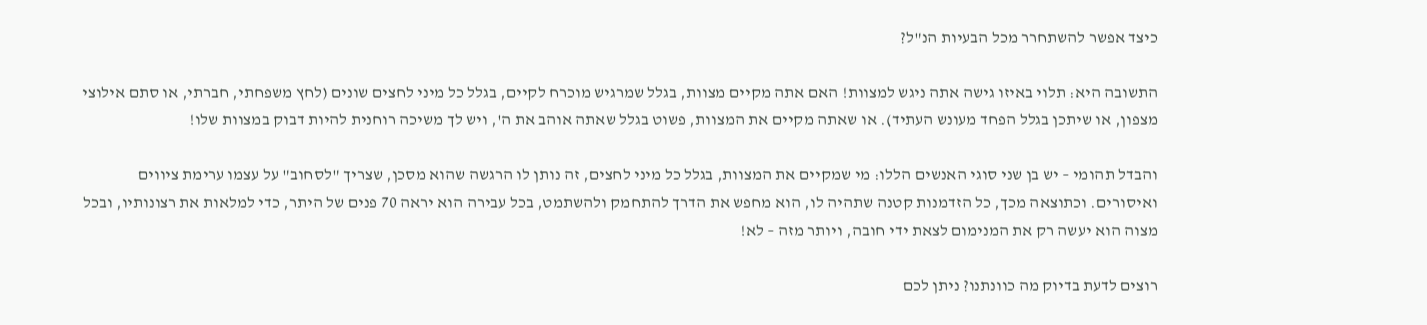כיצד אפשר להשתחרר מכל הבעיות הנ"ל?

התשובה היא: תלוי באיזו גישה אתה ניגש למצוות! האם אתה מקיים מצוות, בגלל שמרגיש מוכרח לקיים, בגלל כל מיני לחצים שונים (לחץ משפחתי, חברתי, או סתם אילוצי מצפון, או שיתכן בגלל הפחד מעונש העתיד). או שאתה מקיים את המצוות, פשוט בגלל שאתה אוהב את ה', ויש לך משיכה רוחנית להיות דבוק במצוות שלו!

והבדל תהומי – יש בן שני סוגי האנשים הללו: מי שמקיים את המצוות, בגלל כל מיני לחצים, זה נותן לו הרגשה שהוא מסכן, שצריך "לסחוב" על עצמו ערימת ציווים ואיסורים. וכתוצאה מכך, כל הזדמנות קטנה שתהיה לו, הוא מחפש את הדרך להתחמק ולהשתמט, בכל עבירה הוא יראה 70 פנים של היתר, כדי למלאות את רצונותיו, ובכל מצוה הוא יעשה רק את המנימום לצאת ידי חובה, ויותר מזה – לא!

רוצים לדעת בדיוק מה כוונתנו? ניתן לכם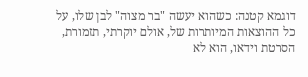דוגמא קטנה: כשהוא יעשה "בר מצוה" לבן שלו, על כל ההוצאות המיותרות של, אולם יוקרתי, תזמורת, הסרטת וידאו, הוא לא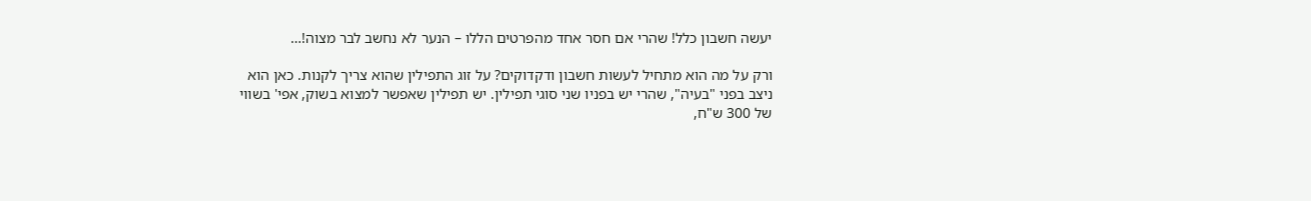יעשה חשבון כלל! שהרי אם חסר אחד מהפרטים הללו – הנער לא נחשב לבר מצוה!…

ורק על מה הוא מתחיל לעשות חשבון ודקדוקים? על זוג התפילין שהוא צריך לקנות. כאן הוא ניצב בפני "בעיה", שהרי יש בפניו שני סוגי תפילין. יש תפילין שאפשר למצוא בשוק, אפי' בשווי של 300 ש"ח,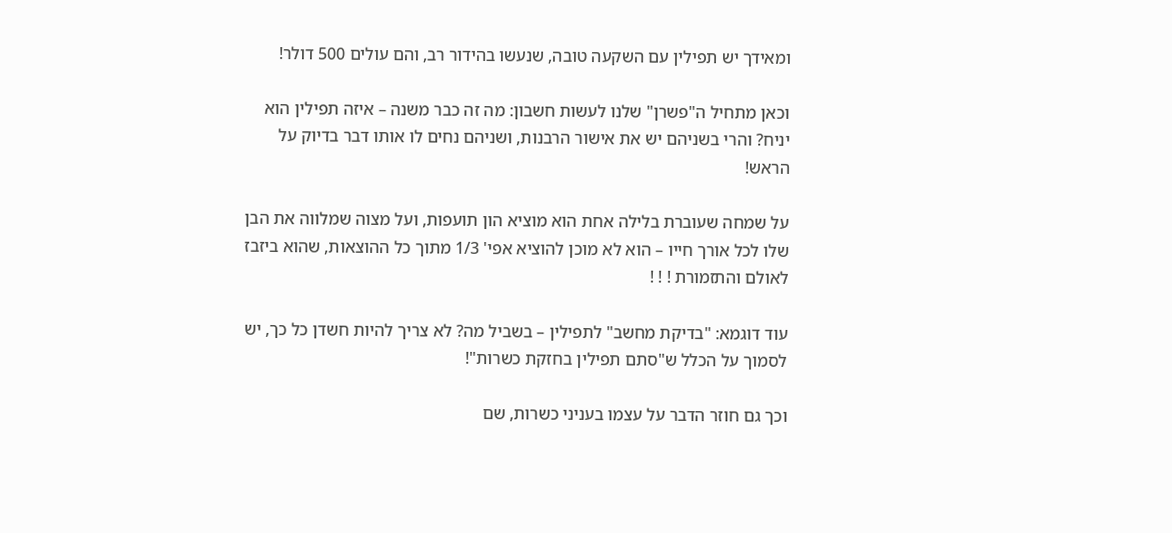ומאידך יש תפילין עם השקעה טובה, שנעשו בהידור רב, והם עולים 500 דולר!

וכאן מתחיל ה"פשרן" שלנו לעשות חשבון: מה זה כבר משנה – איזה תפילין הוא יניח? והרי בשניהם יש את אישור הרבנות, ושניהם נחים לו אותו דבר בדיוק על הראש!

על שמחה שעוברת בלילה אחת הוא מוציא הון תועפות, ועל מצוה שמלווה את הבן שלו לכל אורך חייו – הוא לא מוכן להוציא אפי' 1/3 מתוך כל ההוצאות, שהוא ביזבז לאולם והתזמורת ! ! !

עוד דוגמא: "בדיקת מחשב" לתפילין – בשביל מה? לא צריך להיות חשדן כל כך, יש לסמוך על הכלל ש"סתם תפילין בחזקת כשרות"!

וכך גם חוזר הדבר על עצמו בעניני כשרות, שם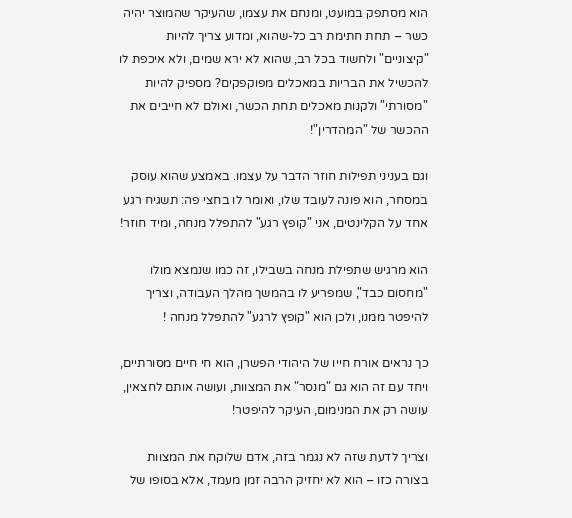הוא מסתפק במועט, ומנחם את עצמו, שהעיקר שהמוצר יהיה כשר – תחת חתימת רב כל-שהוא, ומדוע צריך להיות "קיצוניים" ולחשוד בכל רב, שהוא לא ירא שמים, ולא איכפת לו להכשיל את הבריות במאכלים מפוקפקים? מספיק להיות "מסורתי" ולקנות מאכלים תחת הכשר, ואולם לא חייבים את ההכשר של "המהדרין"!

וגם בעניני תפילות חוזר הדבר על עצמו. באמצע שהוא עוסק במסחר, הוא פונה לעובד שלו, ואומר לו בחצי פה: תשגיח רגע אחד על הקלינטים, אני "קופץ רגע" להתפלל מנחה, ומיד חוזר!

הוא מרגיש שתפילת מנחה בשבילו, זה כמו שנמצא מולו "מחסום כבד", שמפריע לו בהמשך מהלך העבודה, וצריך להיפטר ממנו, ולכן הוא "קופץ לרגע" להתפלל מנחה !

כך נראים אורח חייו של היהודי הפשרן, הוא חי חיים מסורתיים, ויחד עם זה הוא גם "מנסר" את המצוות, ועושה אותם לחצאין, עושה רק את המנימום, העיקר להיפטר!

וצריך לדעת שזה לא נגמר בזה, אדם שלוקח את המצוות בצורה כזו – הוא לא יחזיק הרבה זמן מעמד, אלא בסופו של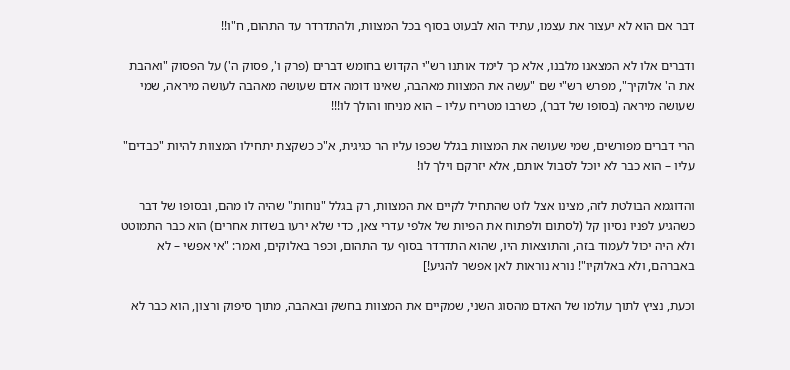דבר אם הוא לא יעצור את עצמו, עתיד הוא לבעוט בסוף בכל המצוות, ולהתדרדר עד התהום, ח"ו!!

ודברים אלו לא המצאנו מלבנו, אלא כך לימד אותנו רש"י הקדוש בחומש דברים (פרק ו', פסוק ה') על הפסוק "ואהבת את ה' אלוקיך", מפרש רש"י שם "עשה את המצוות מאהבה, שאינו דומה אדם שעושה מאהבה לעושה מיראה, שמי שעושה מיראה (בסופו של דבר), כשרבו מטריח עליו – הוא מניחו והולך לו!!!

הרי דברים מפורשים, שמי שעושה את המצוות בגלל שכפו עליו הר כגיגית, א"כ כשקצת יתחילו המצוות להיות "כבדים" עליו – הוא כבר לא יוכל לסבול אותם, אלא יזרקם וילך לו!

והדוגמא הבולטת לזה, מצינו אצל לוט שהתחיל לקיים את המצוות, רק בגלל "נוחות" שהיה לו מהם, ובסופו של דבר כשהגיע לפניו נסיון קל (לסתום ולפתוח את הפיות של אלפי עדרי צאן, כדי שלא ירעו בשדות אחרים) הוא כבר התמוטט ולא היה יכול לעמוד בזה, והתוצאות היו, שהוא התדרדר בסוף עד התהום, וכפר באלוקים, ואמר: "אי אפשי – לא באברהם, ולא באלוקיו"! נורא נוראות לאן אפשר להגיע!]

וכעת, נציץ לתוך עולמו של האדם מהסוג השני, שמקיים את המצוות בחשק ובאהבה, מתוך סיפוק ורצון, הוא כבר לא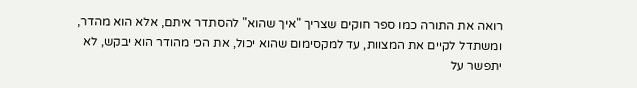רואה את התורה כמו ספר חוקים שצריך "איך שהוא" להסתדר איתם, אלא הוא מהדר, ומשתדל לקיים את המצוות, עד למקסימום שהוא יכול, את הכי מהודר הוא יבקש, לא יתפשר על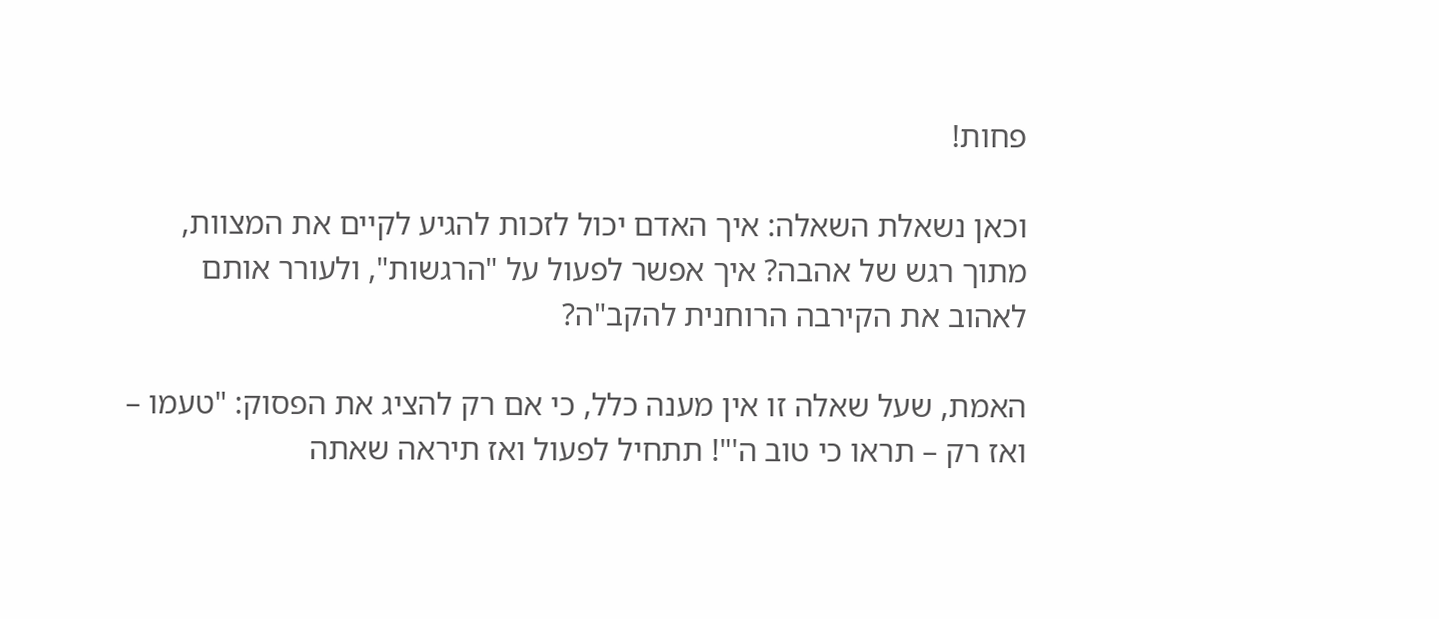פחות!

וכאן נשאלת השאלה: איך האדם יכול לזכות להגיע לקיים את המצוות, מתוך רגש של אהבה? איך אפשר לפעול על "הרגשות", ולעורר אותם לאהוב את הקירבה הרוחנית להקב"ה?

האמת, שעל שאלה זו אין מענה כלל, כי אם רק להציג את הפסוק: "טעמו – ואז רק – תראו כי טוב ה'"! תתחיל לפעול ואז תיראה שאתה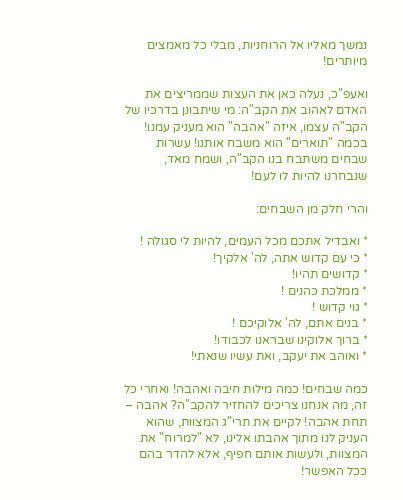נמשך מאליו אל הרוחניות, מבלי כל מאמצים מיותרים!

ואעפ"כ, נעלה כאן את העצות שממריצים את האדם לאהוב את הקב"ה: מי שיתבונן בדרכיו של הקב"ה עצמו, איזה "אהבה" הוא מעניק עמנו! בכמה "תוארים" הוא משבח אותנו! עשרות שבחים משתבח בנו הקב"ה, ושמח מאד, שנבחרנו להיות לו לעם!

והרי חלק מן השבחים:

* ואבדיל אתכם מכל העמים, להיות לי סגולה !
* כי עם קדוש אתה, לה' אלקיך!
* קדושים תהיו!
* ממלכת כהנים !
* גוי קדוש !
* בנים אתם, לה' אלוקיכם !
* ברוך אלוקינו שבראנו לכבודו!
* ואוהב את יעקב, ואת עשיו שנאתי!

כמה שבחים! כמה מילות חיבה ואהבה! ואחרי כל זה, מה אנחנו צריכים להחזיר להקב"ה? אהבה – תחת אהבה! לקיים את תרי"ג המצוות, שהוא העניק לנו מתוך אהבתו אלינו, לא "למרוח" את המצוות, ולעשות אותם חפיף, אלא להדר בהם ככל האפשר!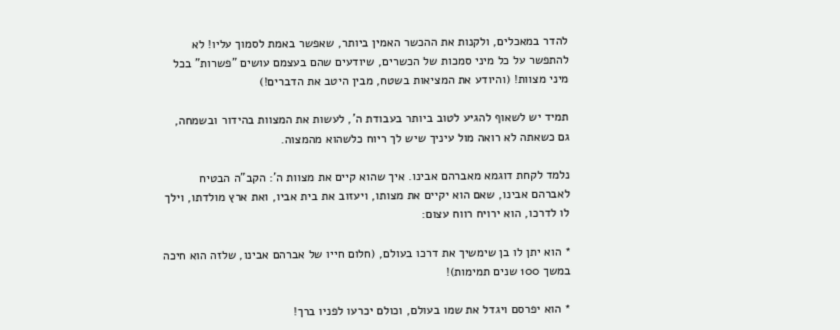להדר במאכלים, ולקנות את ההכשר האמין ביותר, שאפשר באמת לסמוך עליו! לא להתפשר על כל מיני סמכות של הכשרים, שיודעים שהם בעצמם עושים "פשרות" בכל מיני מצוות! (והיודע את המציאות בשטח, מבין היטב את הדברים!)

תמיד יש לשאוף להגיע לטוב ביותר בעבודת ה', לעשות את המצוות בהידור ובשמחה, גם כשאתה לא רואה מול עיניך שיש לך ריוח כלשהוא מהמצוה.

נלמד לקחת דוגמא מאברהם אבינו. איך שהוא קיים את מצוות ה': הקב"ה הבטיח לאברהם אבינו, שאם הוא יקיים את מצותו, ויעזוב את בית אביו, ואת ארץ מולדתו, וילך לו לדרכו, הוא ירויח רווח עצום:

* הוא יתן לו בן שימשיך את דרכו בעולם, (חלום חייו של אברהם אבינו, שלזה הוא חיכה במשך 100 שנים תמימות)!

* הוא יפרסם ויגדל את שמו בעולם, וכולם יכרעו לפניו ברך!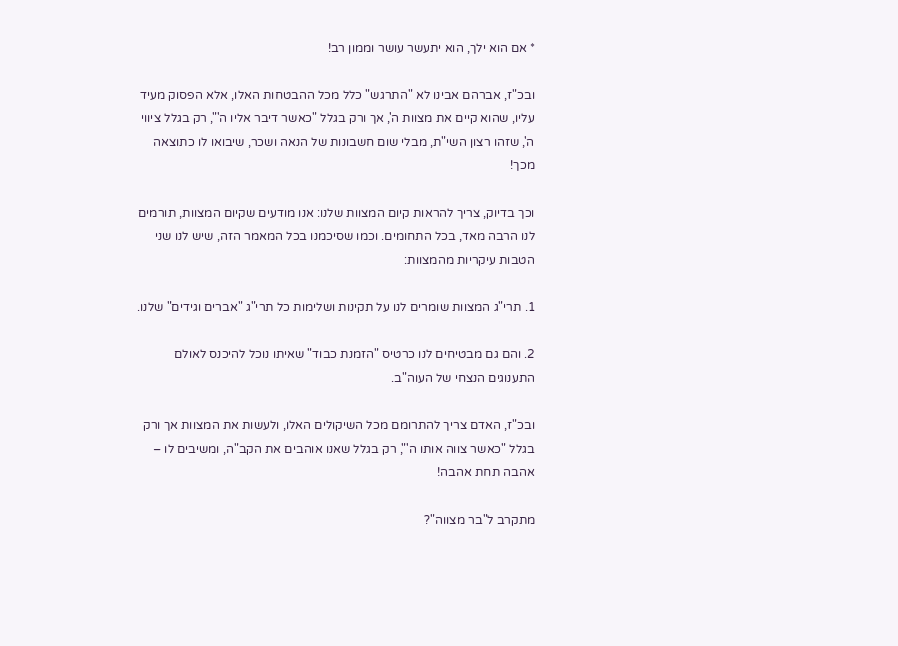* אם הוא ילך, הוא יתעשר עושר וממון רב!

ובכ"ז, אברהם אבינו לא "התרגש" כלל מכל ההבטחות האלו, אלא הפסוק מעיד עליו, שהוא קיים את מצוות ה', אך ורק בגלל "כאשר דיבר אליו ה'", רק בגלל ציווי ה', שזהו רצון השי"ת, מבלי שום חשבונות של הנאה ושכר, שיבואו לו כתוצאה מכך!

וכך בדיוק, צריך להראות קיום המצוות שלנו: אנו מודעים שקיום המצוות, תורמים לנו הרבה מאד, בכל התחומים. וכמו שסיכמנו בכל המאמר הזה, שיש לנו שני הטבות עיקריות מהמצוות:

1. תרי"ג המצוות שומרים לנו על תקינות ושלימות כל תרי"ג "אברים וגידים" שלנו.

2. והם גם מבטיחים לנו כרטיס "הזמנת כבוד" שאיתו נוכל להיכנס לאולם התענוגים הנצחי של העוה"ב.

ובכ"ז, האדם צריך להתרומם מכל השיקולים האלו, ולעשות את המצוות אך ורק בגלל "כאשר צווה אותו ה'", רק בגלל שאנו אוהבים את הקב"ה, ומשיבים לו – אהבה תחת אהבה!

מתקרב ל"בר מצווה"?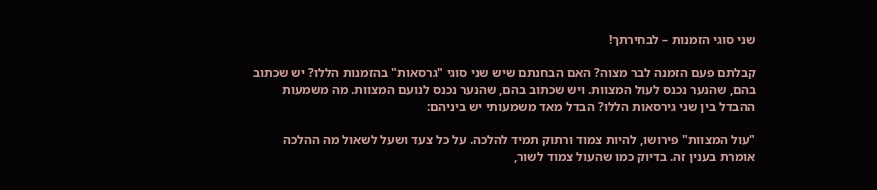שני סוגי הזמנות – לבחירתך!

קבלתם פעם הזמנה לבר מצוה? האם הבחנתם שיש שני סוגי "גרסאות" בהזמנות הללו? יש שכתוב בהם, שהנער נכנס לעול המצוות. ויש שכתוב בהם, שהנער נכנס לנועם המצוות. מה משמעות ההבדל בין שני גירסאות הללו? הבדל מאד משמעותי יש ביניהם:

"עול המצוות" פירושו, להיות צמוד ורתוק תמיד להלכה. על כל צעד ושעל לשאול מה ההלכה אומרת בענין זה. בדיוק כמו שהעול צמוד לשור,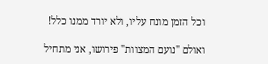וכל הזמן מונח עליו, ולא יורד ממנו כלל!

ואולם "נועם המצוות" פירושו, אני מתחיל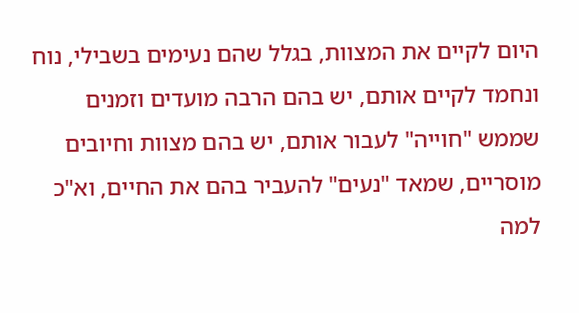היום לקיים את המצוות, בגלל שהם נעימים בשבילי, נוח ונחמד לקיים אותם, יש בהם הרבה מועדים וזמנים שממש "חוייה" לעבור אותם, יש בהם מצוות וחיובים מוסריים, שמאד "נעים" להעביר בהם את החיים, וא"כ למה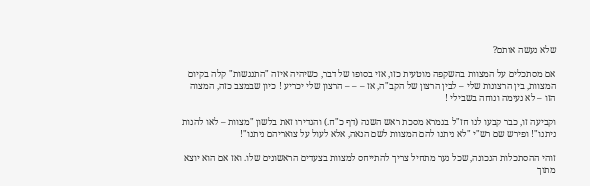שלא נעשה אותם?

אם מסתכלים על המצוות בהשקפה מוטעית כזו, אזי בסופו של דבר, כשיהיה איזה "התנגשות" קלה בקיום המצוות, בין הרצונות שלי – לבין הרצון של הקב"ה, אז – – – הרצון שלי יכריע ! כיון שבמצב כזה, המצוה הזו – לא נעימה ונוחה בשבילי !

וקביעה זו, כבר קבעו לנו חז"ל בגמרא מסכת ראש השנה (דף כ"ח.) והגדירו זאת בלשון "מצוות – לאו להנות ניתנו"! ופירש שם רש"י "לא ניתנו להם המצוות לשם הנאה, אלא לעול על צואריהם ניתנו"!

זוהי ההסתכלות הנכונה, שכל נער מתחיל צריך להתייחס למצוות בצעדים הראשונים שלו. ואז אם הוא יוצא מתוך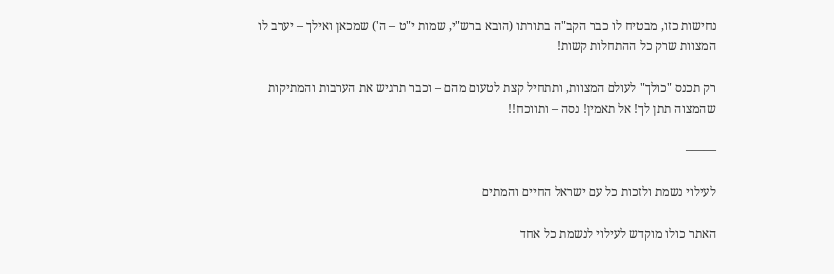נחישות כזו, מבטיח לו כבר הקב"ה בתורתו (הובא ברש"י, שמות י"ט – ה') שמכאן ואילך – יערב לו המצוות שרק כל ההתחלות קשות!

רק תכנס "כולך" לעולם המצוות, ותתחיל קצת לטעום מהם – וכבר תרגיש את הערבות והמתיקות שהמצוה תתן לך! אל תאמין! נסה – ותווכח!!

——–

לעילוי נשמת ולזכות כל עם ישראל החיים והמתים

האתר כולו מוקדש לעילוי לנשמת כל אחד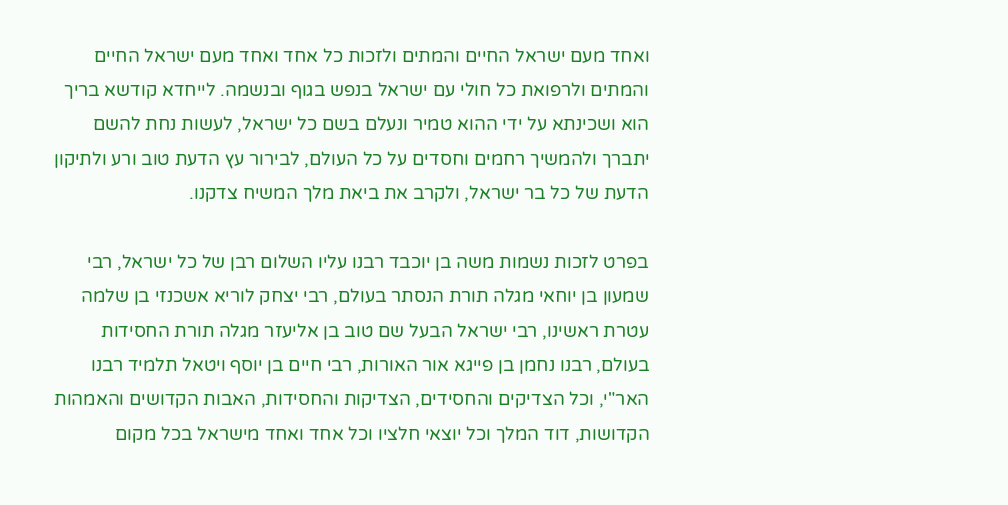ואחד מעם ישראל החיים והמתים ולזכות כל אחד ואחד מעם ישראל החיים והמתים ולרפואת כל חולי עם ישראל בנפש בגוף ובנשמה. לייחדא קודשא בריך הוא ושכינתא על ידי ההוא טמיר ונעלם בשם כל ישראל, לעשות נחת להשם יתברך ולהמשיך רחמים וחסדים על כל העולם, לבירור עץ הדעת טוב ורע ולתיקון הדעת של כל בר ישראל, ולקרב את ביאת מלך המשיח צדקנו.

בפרט לזכות נשמות משה בן יוכבד רבנו עליו השלום רבן של כל ישראל, רבי שמעון בן יוחאי מגלה תורת הנסתר בעולם, רבי יצחק לוריא אשכנזי בן שלמה עטרת ראשינו, רבי ישראל הבעל שם טוב בן אליעזר מגלה תורת החסידות בעולם, רבנו נחמן בן פייגא אור האורות, רבי חיים בן יוסף ויטאל תלמיד רבנו האר"י, וכל הצדיקים והחסידים, הצדיקות והחסידות, האבות הקדושים והאמהות הקדושות, דוד המלך וכל יוצאי חלציו וכל אחד ואחד מישראל בכל מקום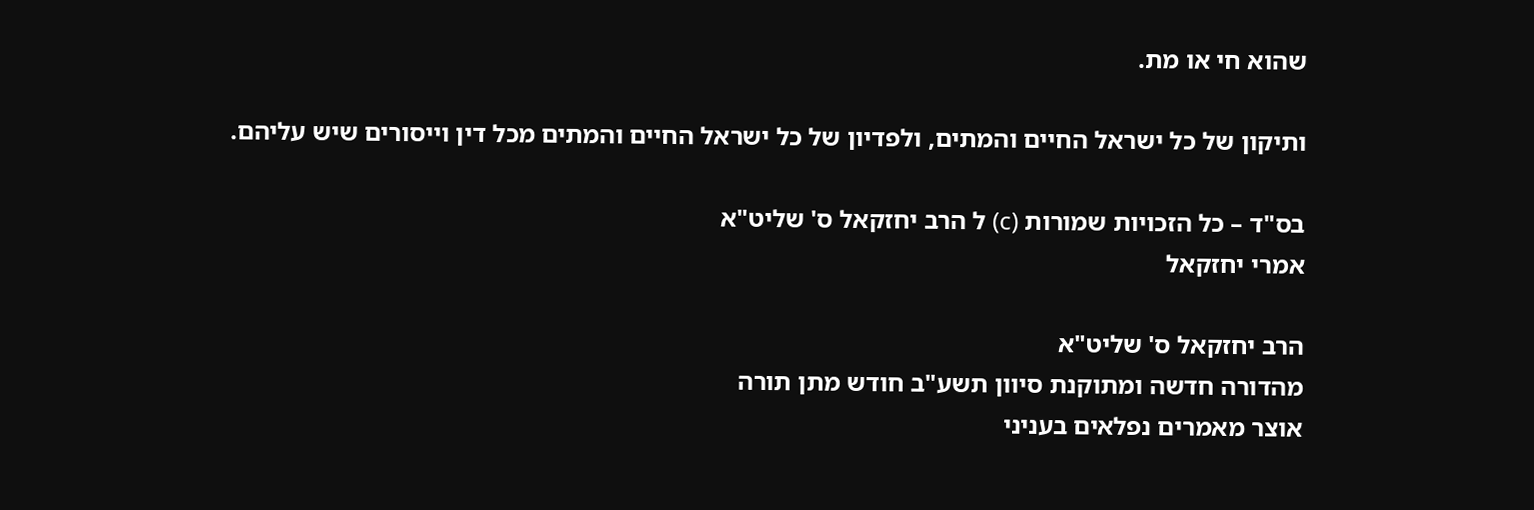שהוא חי או מת.

ותיקון של כל ישראל החיים והמתים, ולפדיון של כל ישראל החיים והמתים מכל דין וייסורים שיש עליהם.

בס"ד – כל הזכויות שמורות (c) ל הרב יחזקאל ס' שליט"א
אמרי יחזקאל

הרב יחזקאל ס' שליט"א
מהדורה חדשה ומתוקנת סיוון תשע"ב חודש מתן תורה
אוצר מאמרים נפלאים בעניני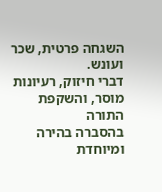השגחה פרטית, שכר ועונש.
דברי חיזוק, רעיונות מוסר, והשקפת התורה
בהסברה בהירה ומיוחדת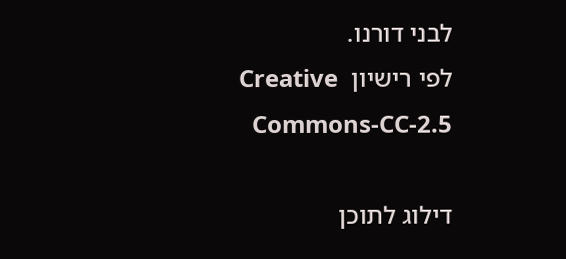לבני דורנו.
לפי רישיון  Creative Commons-CC-2.5

דילוג לתוכן